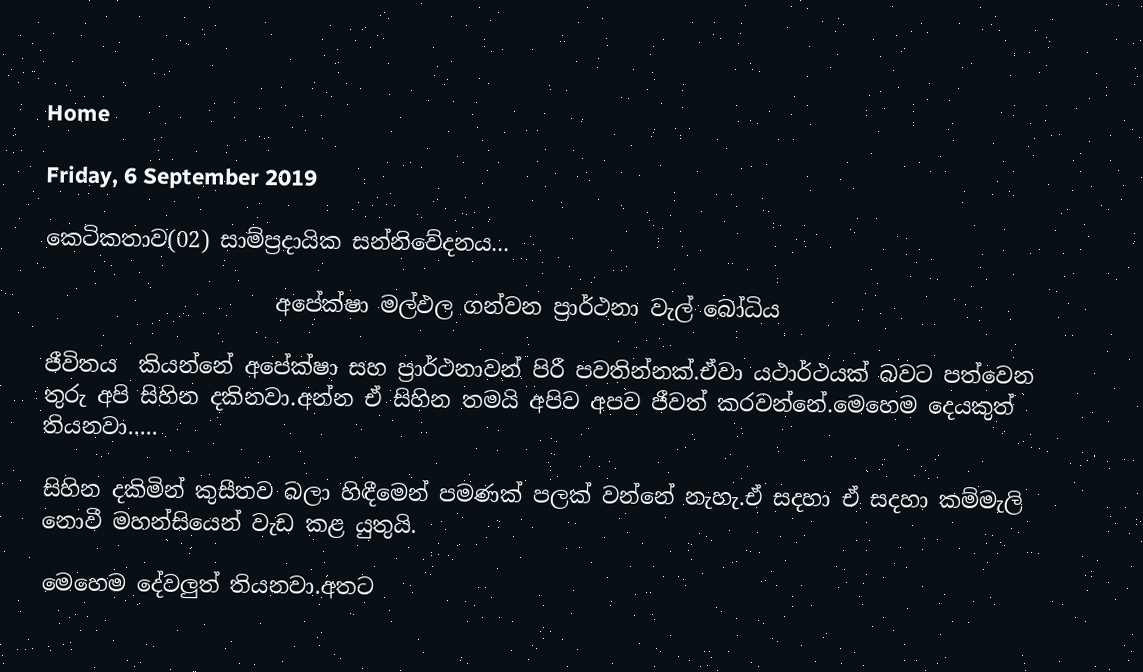Home

Friday, 6 September 2019

කෙටිකතාව(02) සාම්ප්‍රදායික සන්නිවේදනය...

                     අපේක්ෂා මල්ඵල ගන්වන ප්‍රාර්ථනා වැල් බෝධිය

ජීවිතය  කියන්නේ අපේක්ෂා සහ ප්‍රාර්ථනාවන් පිරී පවතින්නක්.ඒවා යථාර්ථයක් බවට පත්වෙන තුරු අපි සිහින දකිනවා.අන්න ඒ සිහින තමයි අපිව අපව ජීවත් කරවන්නේ.මෙහෙම දෙයකුත් තියනවා.....

සිහින දකිමින් කුසීතව බලා හිඳීමෙන් පමණක් පලක් වන්නේ නැහැ.ඒ සදහා ඒ සදහා කම්මැලි නොවී මහන්සියෙන් වැඩ කළ යුතුයි.

මෙහෙම දේවලුත් තියනවා.අතට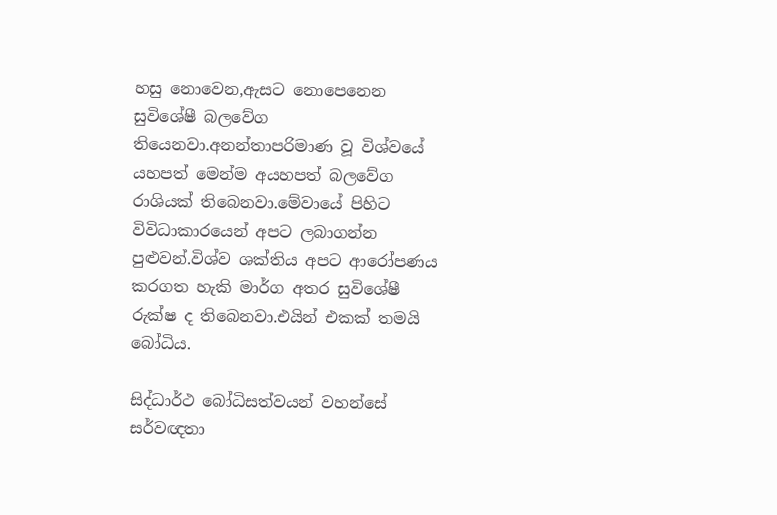හසු නොවෙන,ඇසට නොපෙනෙන සුවිශේෂී බලවේග තියෙනවා.අනන්තාපරිමාණ වූ විශ්වයේ යහපත් මෙන්ම අයහපත් බලවේග රාශියක් තිබෙනවා.මේවායේ පිහිට විවිධාකාරයෙන් අපට ලබාගන්න පුළුවන්.විශ්ව ශක්තිය අපට ආරෝපණය කරගත හැකි මාර්ග අතර සුවිශේෂී රුක්ෂ ද තිබෙනවා.එයින් එකක් තමයි බෝධිය.

සිද්ධාර්ථ බෝධිසත්වයන් වහන්සේ සර්වඥතා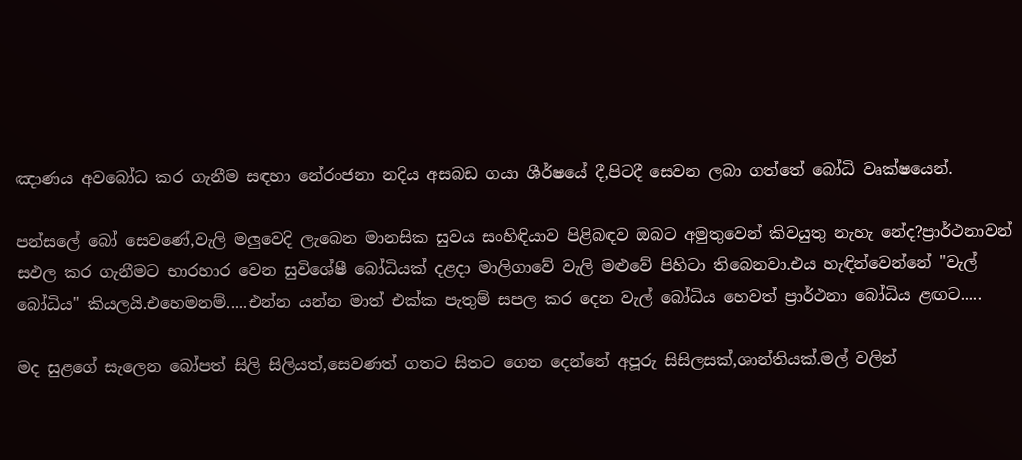ඤාණය අවබෝධ කර ගැනීම සඳහා නේරංජනා නදිය අසබඩ ගයා ශීර්ෂයේ දී,පිටදී සෙවන ලබා ගත්තේ බෝධි වෘක්ෂයෙන්.

පන්සලේ බෝ සෙවණේ,වැලි මලුවෙදි ලැබෙන මානසික සුවය සංහිඳියාව පිළිබඳව ඔබට අමුතුවෙන් කිවයුතු නැහැ නේද?ප්‍රාර්ථනාවන් සඵල කර ගැනීමට භාරහාර වෙන සුවිශේෂී බෝධියක් දළදා මාලිගාවේ වැලි මළුවේ පිහිටා තිබෙනවා.එය හැඳින්වෙන්නේ "වැල් බෝධිය" කියලයි.එහෙමනම්.....එන්න යන්න මාත් එක්ක පැතුම් සපල කර දෙන වැල් බෝධිය හෙවත් ප්‍රාර්ථනා බෝධිය ළඟට.....

මද සුළගේ සැලෙන බෝපත් සිලි සිලියත්,සෙවණත් ගතට සිතට ගෙන දෙන්නේ අපූරු සිසිලසක්,ශාන්තියක්.මල් වලින්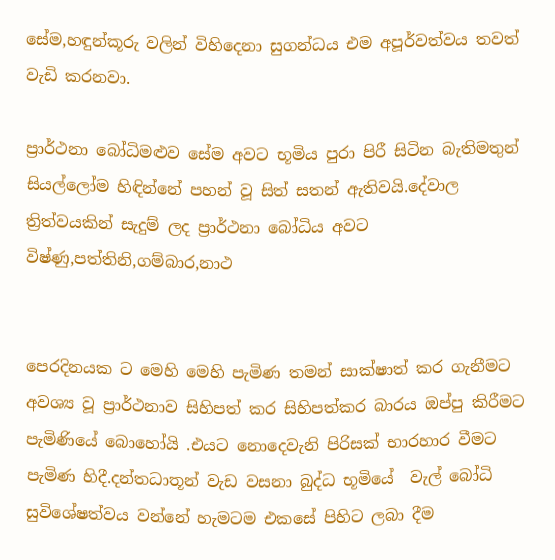සේම,හඳුන්කූරු වලින් විහිදෙනා සුගන්ධය එම අපූර්වත්වය තවත් වැඩි කරනවා.

ප්‍රාර්ථනා බෝධිමළුව සේම අවට භූමිය පුරා පිරී සිටින බැතිමතුන් සියල්ලෝම හිඳින්නේ පහන් වූ සිත් සතන් ඇතිවයි.දේවාල ත්‍රිත්වයකින් සැදුම් ලද ප්‍රාර්ථනා බෝධිය අවට විෂ්ණු,පත්තිනි,ගම්බාර,නාථ


පෙරදිනයක ට මෙහි මෙහි පැමිණ තමන් සාක්ෂාත් කර ගැනීමට අවශ්‍ය වූ ප්‍රාර්ථනාව සිහිපත් කර සිහිපත්කර බාරය ඔප්පු කිරීමට පැමිණියේ බොහෝයි .එයට නොදෙවැනි පිරිසක් භාරහාර වීමට පැමිණ හිදී.දන්තධාතූන් වැඩ වසනා බුද්ධ භූමියේ  වැල් බෝධි සුවිශේෂත්වය වන්නේ හැමටම එකසේ පිහිට ලබා දීම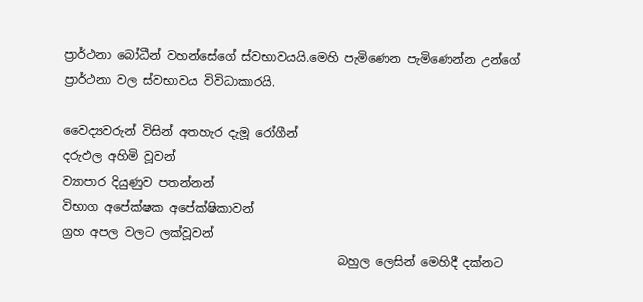ප්‍රාර්ථනා බෝධීන් වහන්සේගේ ස්වභාවයයි.මෙහි පැමිණෙන පැමිණෙන්න උන්ගේ ප්‍රාර්ථනා වල ස්වභාවය විවිධාකාරයි.

වෛද්‍යවරුන් විසින් අතහැර දැමූ රෝගීන්
දරුඵල අහිමි වූවන්
ව්‍යාපාර දියුණුව පතන්නන්
විභාග අපේක්ෂක අපේක්ෂිකාවන්
ග්‍රහ අපල වලට ලක්වූවන්
                                              බහුල ලෙසින් මෙහිදී දක්නට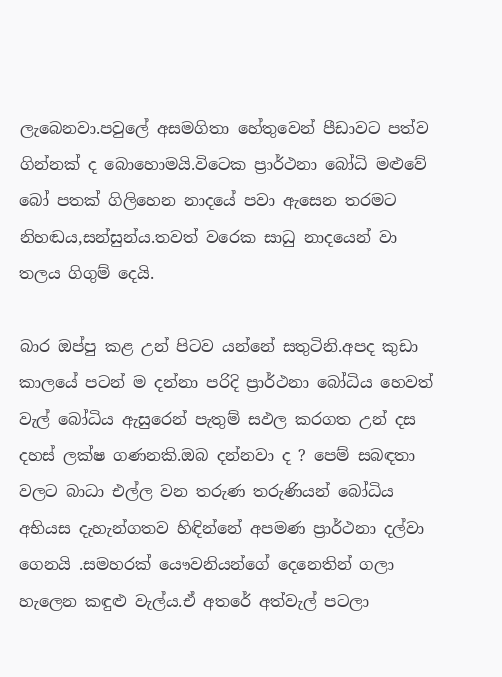ලැබෙනවා.පවුලේ අසමගිතා හේතුවෙන් පීඩාවට පත්ව ගින්නක් ද බොහොමයි.විටෙක ප්‍රාර්ථනා බෝධි මළුවේ බෝ පතක් ගිලිහෙන නාදයේ පවා ඇසෙන තරමට නිහඬය,සන්සුන්ය.තවත් වරෙක සාධු නාදයෙන් වා තලය ගිගුම් දෙයි.

බාර ඔප්පු කළ උන් පිටව යන්නේ සතුටිනි.අපද කුඩා කාලයේ පටන් ම දන්නා පරිදි ප්‍රාර්ථනා බෝධිය හෙවත් වැල් බෝධිය ඇසුරෙන් පැතුම් සඵල කරගත උන් දස දහස් ලක්ෂ ගණනකි.ඔබ දන්නවා ද ? පෙම් සබඳතා වලට බාධා එල්ල වන තරුණ තරුණියන් බෝධිය අභියස දැහැන්ගතව හිඳින්නේ අපමණ ප්‍රාර්ථනා දල්වා ගෙනයි .සමහරක් යෞවනියන්ගේ දෙනෙතින් ගලා හැලෙන කඳුළු වැල්ය.ඒ අතරේ අත්වැල් පටලා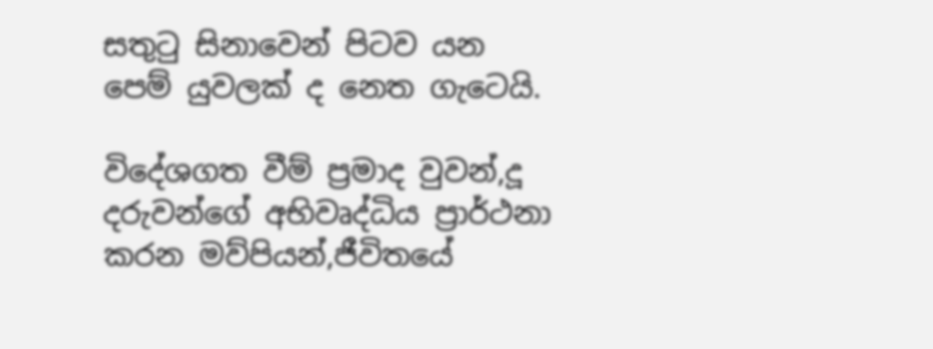සතුටු සිනාවෙන් පිටව යන පෙම් යුවලක් ද නෙත ගැටෙයි.

විදේශගත වීම් ප්‍රමාද වුවන්,දූ දරුවන්ගේ අභිවෘද්ධිය ප්‍රාර්ථනා කරන මව්පියන්,ජීවිතයේ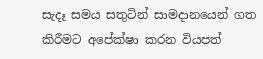සැදෑ සමය සතුටින් සාමදානයෙන් ගත කිරීමට අපේක්ෂා කරන වියපත්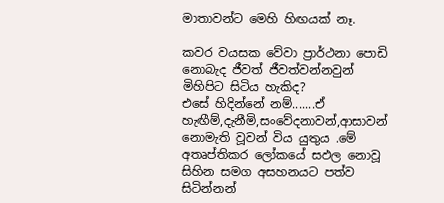මාතාවන්ට මෙහි හිඟයක් නෑ.

කවර වයසක වේවා ප්‍රාර්ථනා පොඩි නොබැද ජීවත් ජීවත්වන්නවුන් මිහිපිට සිටිය හැකිද?
එසේ හිදින්නේ නම්.......ඒ හැඟීම්,දැනීමි,සංවේදනාවන්,ආසාවන් නොමැති වූවන් විය යුතුය .මේ අතෘප්තිකර ලෝකයේ සඵල නොවූ සිහින සමග අසහනයට පත්ව සිටින්නන්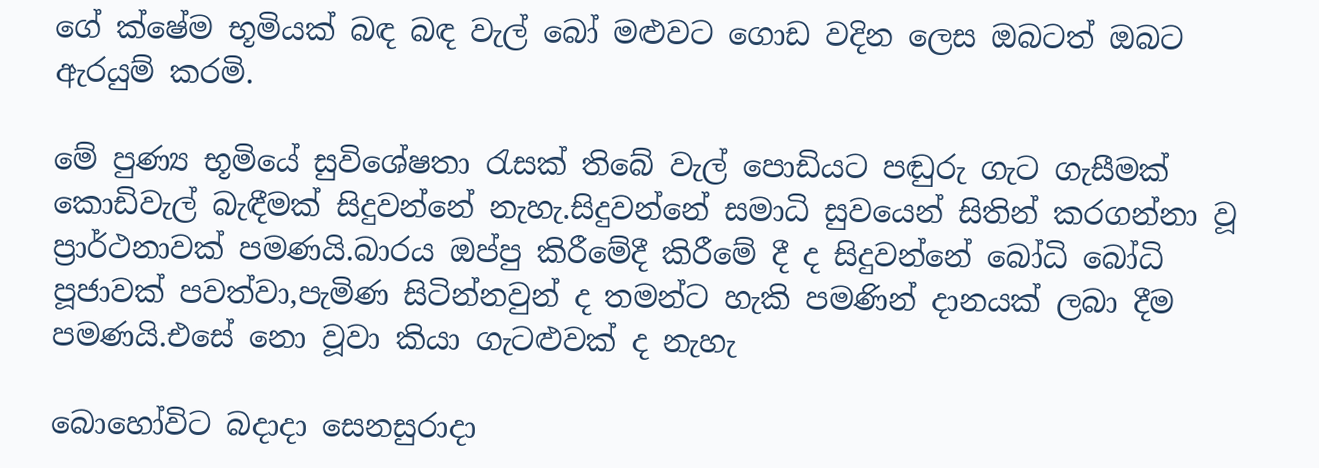ගේ ක්ෂේම භූමියක් බඳ බඳ වැල් බෝ මළුවට ගොඩ වදින ලෙස ඔබටත් ඔබට ඇරයුම් කරමි.

මේ පුණ්‍ය භූමියේ සුවිශේෂතා රැසක් තිබේ වැල් පොඩියට පඬුරු ගැට ගැසීමක් කොඩිවැල් බැඳීමක් සිදුවන්නේ නැහැ.සිදුවන්නේ සමාධි සුවයෙන් සිතින් කරගන්නා වූ ප්‍රාර්ථනාවක් පමණයි.බාරය ඔප්පු කිරීමේදී කිරීමේ දී ද සිදුවන්නේ බෝධි බෝධි පූජාවක් පවත්වා,පැමිණ සිටින්නවුන් ද තමන්ට හැකි පමණින් දානයක් ලබා දීම පමණයි.එසේ නො වූවා කියා ගැටළුවක් ද නැහැ

බොහෝවිට බදාදා සෙනසුරාදා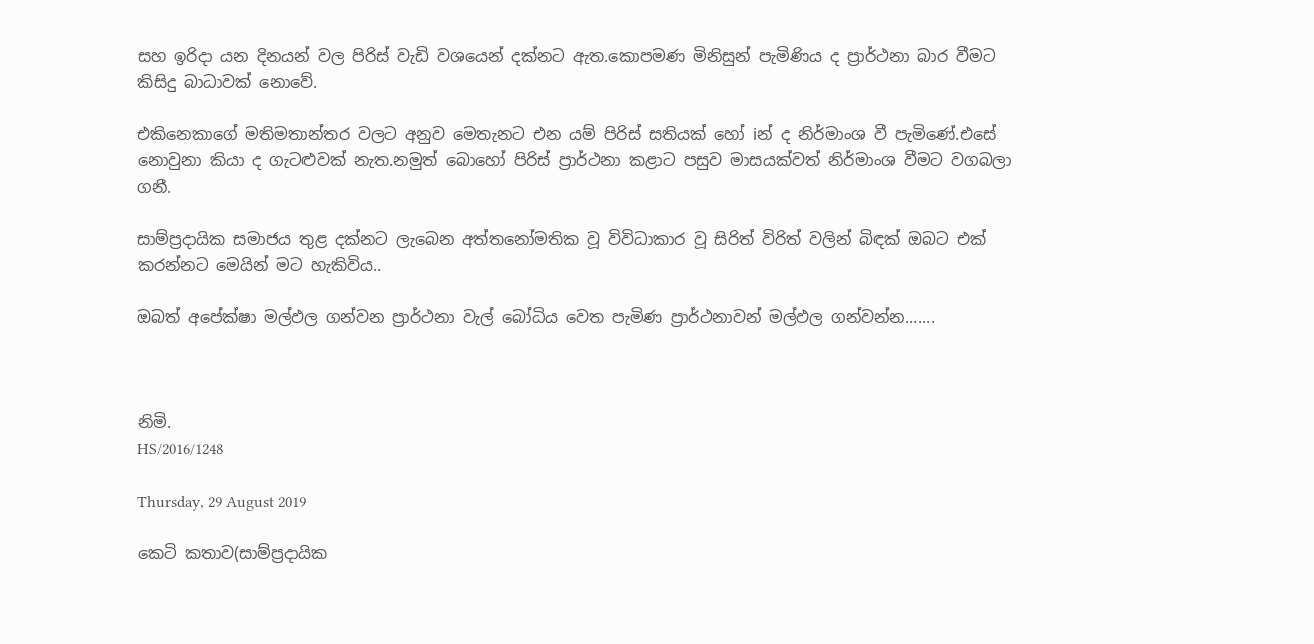සහ ඉරිදා යන දිනයන් වල පිරිස් වැඩි වශයෙන් දක්නට ඇත.කොපමණ මිනිසුන් පැමිණිය ද ප්‍රාර්ථනා බාර වීමට කිසිදු බාධාවක් නොවේ.

එකිනෙකාගේ මතිමතාන්තර වලට අනුව මෙතැනට එන යම් පිරිස් සතියක් හෝ iන් ද නිර්මාංශ වී පැමිණේ.එසේ නොවුනා කියා ද ගැටළුවක් නැත.නමුත් බොහෝ පිරිස් ප්‍රාර්ථනා කළාට පසුව මාසයක්වත් නිර්මාංශ වීමට වගබලා ගනී.

සාම්ප්‍රදායික සමාජය තුළ දක්නට ලැබෙන අත්තනෝමතික වූ විවිධාකාර වූ සිරිත් විරිත් වලින් බිඳක් ඔබට එක් කරන්නට මෙයින් මට හැකිවිය..

ඔබත් අපේක්ෂා මල්ඵල ගන්වන ප්‍රාර්ථනා වැල් බෝධිය වෙත පැමිණ ප්‍රාර්ථනාවන් මල්ඵල ගන්වන්න.......



නිමි.
HS/2016/1248

Thursday, 29 August 2019

කෙටි කතාව(සාම්ප්‍රදායික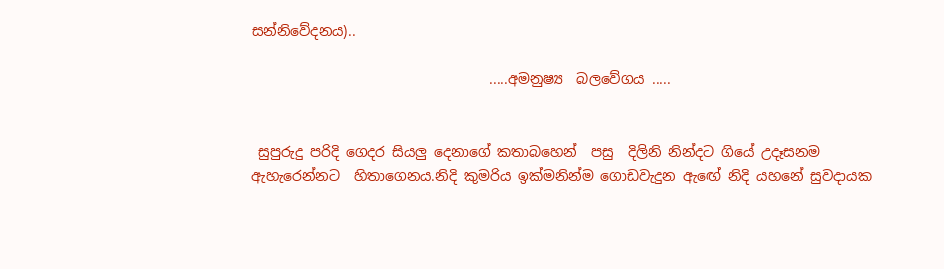සන්නිවේදනය)..

                                  .....අමනුෂ්‍ය  බලවේගය .....


 සුපුරුදු පරිදි ගෙදර සියලු දෙනාගේ කතාබහෙන්  පසු  දිලිනි නින්දට ගියේ උදෑසනම ඇහැරෙන්නට  හිතාගෙනය.නිදි කුමරිය ඉක්මනින්ම ගොඩවැදුන ඇඟේ නිදි යහනේ සුවදායක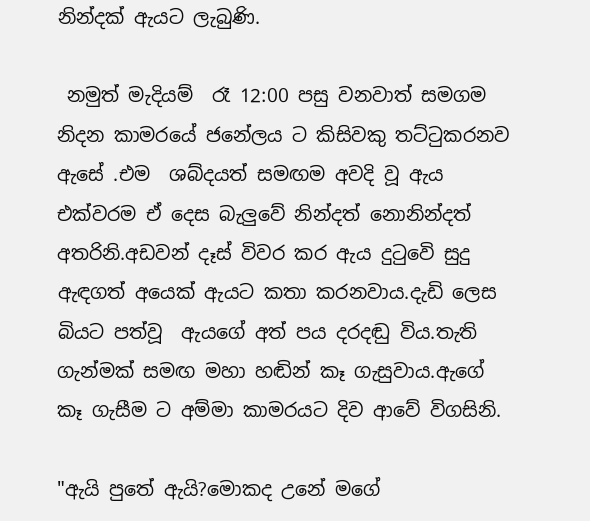නින්දක් ඇයට ලැබුණි.

 නමුත් මැදියම්  රෑ 12:00 පසු වනවාත් සමගම නිදන කාමරයේ ජනේලය ට කිසිවකු තට්ටුකරනව ඇසේ .එම  ශබ්දයත් සමඟම අවදි වූ ඇය එක්වරම ඒ දෙස බැලුවේ නින්දත් නොනින්දත් අතරිනි.අඩවන් දෑස් විවර කර ඇය දුටුවෙි සුදු ඇඳගත් අයෙක් ඇයට කතා කරනවාය.දැඩි ලෙස බියට පත්වූ  ඇයගේ අත් පය දරදඬු විය.තැති ගැන්මක් සමඟ මහා හඬින් කෑ ගැසුවාය.ඇගේ කෑ ගැසීම ට අම්මා කාමරයට දිව ආවේ විගසිනි.

"ඇයි පුතේ ඇයි?මොකද උනේ මගේ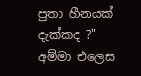පුතා හීනයක් දැක්කද ?"
අම්මා එලෙස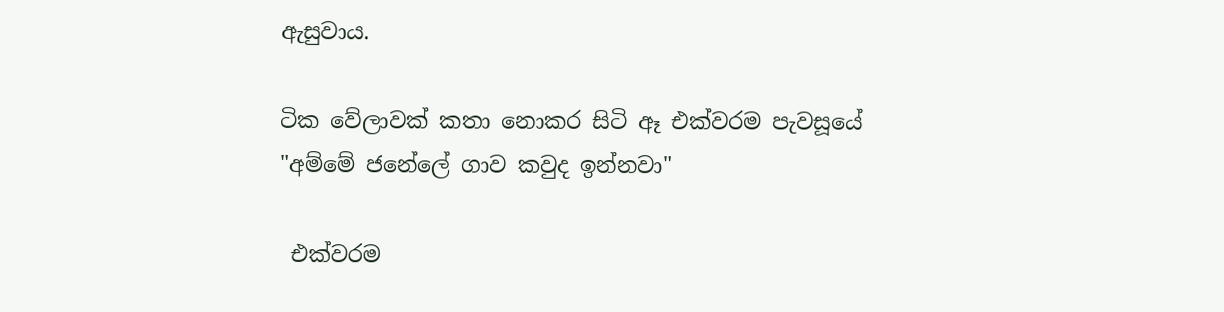ඇසුවාය.

ටික වේලාවක් කතා නොකර සිටි ඈ එක්වරම පැවසූයේ
"අම්මේ ජනේලේ ගාව කවුද ඉන්නවා"

 එක්වරම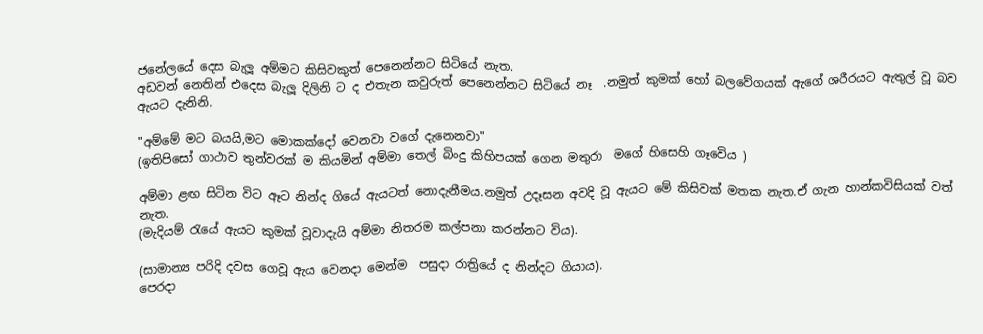ජනේලයේ දෙස බැලූ අම්මට කිසිවකුත් පෙනෙන්නට සිටියේ නැත.
අඩවන් නෙතින් එදෙස බැලූ දිලිනි ට ද එතැන කවුරුත් පෙනෙන්නට සිටියේ නෑ  .නමුත් කුමක් හෝ බලවේගයක් ඇගේ ශරීරයට ඇතුල් වූ බව ඇයට දැනිනි.

"අම්මේ මට බයයි,මට මොකක්දෝ වෙනවා වගේ දැනෙනවා"
(ඉතිපිසෝ ගාථාව තුන්වරක් ම කියමින් අම්මා තෙල් බිංදු කිහිපයක් ගෙන මතුරා  මගේ හිසෙහි ගෑවෙිය )

අම්මා ළඟ සිටින විට ඈට නින්ද ගියේ ඇයටත් නොදැනීමය.නමුත් උදෑසන අවදි වූ ඇයට මේ කිසිවක් මතක නැත.ඒ ගැන හාන්කවිසියක් වත් නැත.
(මැදියම් රැයේ ඇයට කුමක් වූවාදැයි අම්මා නිතරම කල්පනා කරන්නට විය).

(සාමාන්‍ය පරිදි දවස ගෙවූ ඇය වෙනදා මෙන්ම  පසුදා රාත්‍රියේ ද නින්දට ගියාය).
පෙරදා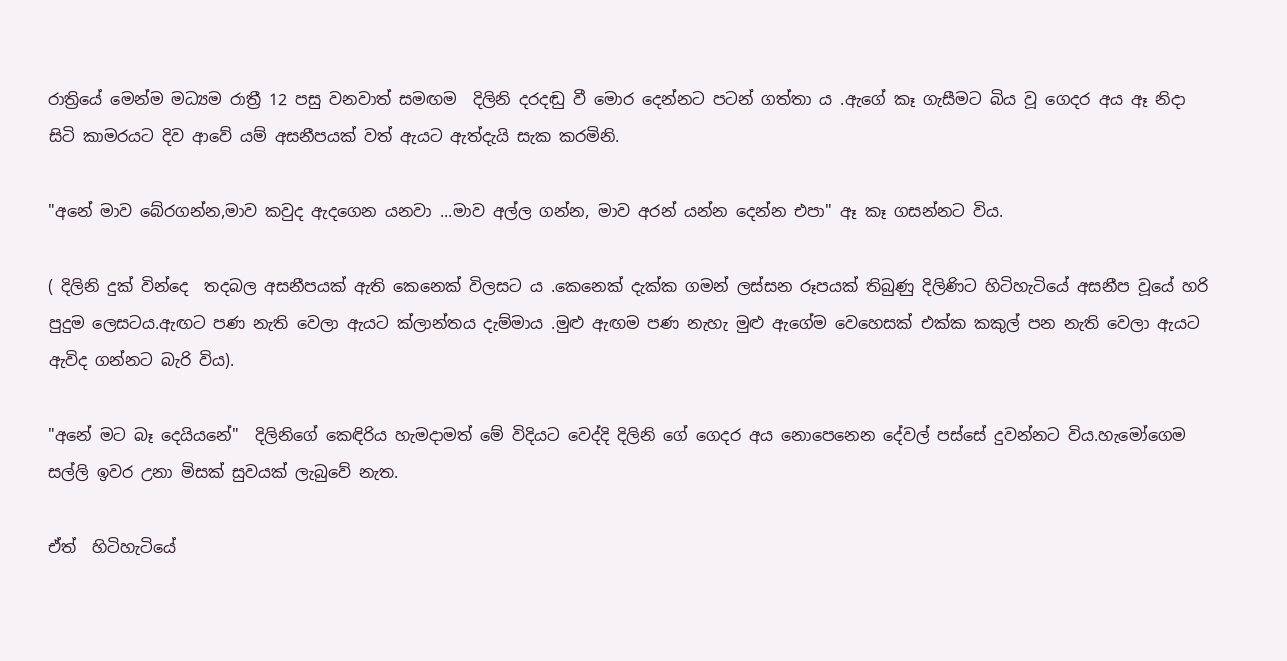රාත්‍රියේ මෙන්ම මධ්‍යම රාත්‍රී 12 පසු වනවාත් සමඟම  දිලිනි දරදඬු වී මොර දෙන්නට පටන් ගත්තා ය .ඇගේ කෑ ගැසීමට බිය වූ ගෙදර අය ඈ නිදා සිටි කාමරයට දිව ආවේ යම් අසනීපයක් වත් ඇයට ඇත්දැයි සැක කරමිනි.

"අනේ මාව බේරගන්න,මාව කවුද ඇදගෙන යනවා ...මාව අල්ල ගන්න, මාව අරන් යන්න දෙන්න එපා" ඈ කෑ ගසන්නට විය.

( දිලිනි දුක් වින්දෙ  තදබල අසනීපයක් ඇති කෙනෙක් විලසට ය .කෙනෙක් දැක්ක ගමන් ලස්සන රූපයක් තිබුණු දිලිණිට හිටිහැටියේ අසනීප වූයේ හරි පුදුම ලෙසටය.ඇඟට පණ නැති වෙලා ඇයට ක්ලාන්තය දැම්මාය .මුළු ඇඟම පණ නැහැ මුළු ඇගේම වෙහෙසක් එක්ක කකුල් පන නැති වෙලා ඇයට ඇවිද ගන්නට බැරි විය).

"අනේ මට බෑ දෙයියනේ"  දිලිනිගේ කෙඳිරිය හැමදාමත් මේ විදියට වෙද්දි දිලිනි ගේ ගෙදර අය නොපෙනෙන දේවල් පස්සේ දුවන්නට විය.හැමෝගෙම සල්ලි ඉවර උනා මිසක් සුවයක් ලැබුවේ නැත.

ඒත්  හිටිහැටියේ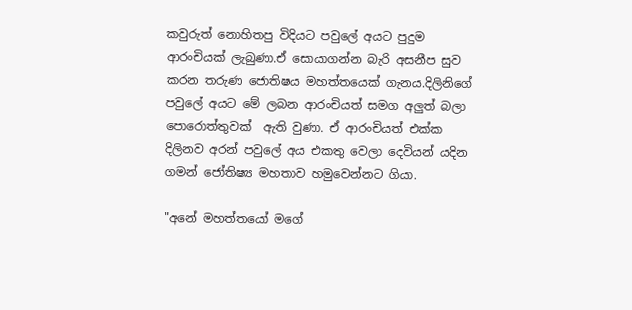කවුරුත් නොහිතපු විදියට පවුලේ අයට පුදුම ආරංචියක් ලැබුණා.ඒ සොයාගන්න බැරි අසනීප සුව කරන තරුණ ජොතිෂය මහත්තයෙක් ගැනය.දිලිනිගේ පවුලේ අයට මේ ලබන ආරංචියත් සමග අලුත් බලා පොරොත්තුවක්  ඇති වුණා. ඒ ආරංචියත් එක්ක දිලිනව අරන් පවුලේ අය එකතු වෙලා දෙවියන් යදින ගමන් ජෝතිෂ්‍ය මහතාව හමුවෙන්නට ගියා.

"අනේ මහත්තයෝ මගේ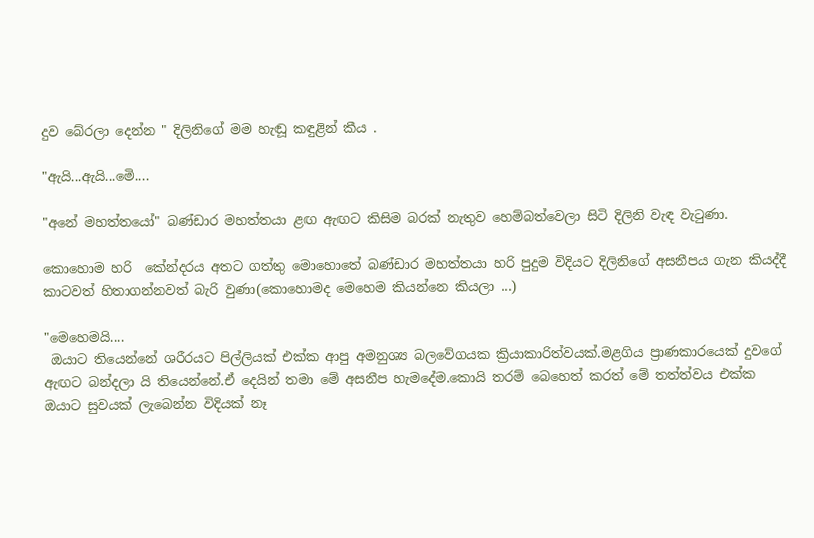දුව බේරලා දෙන්න " දිලිනිගේ මම හැඬූ කඳුළින් කීය .

"ඇයි...ඇයි...මෙි....

"අනේ මහත්තයෝ" බණ්ඩාර මහත්තයා ළඟ ඇඟට කිසිම බරක් නැතුව හෙම්බත්වෙලා සිටි දිලිනි වැඳ වැටුණා.

කොහොම හරි  කේන්දරය අතට ගත්තු මොහොතේ බණ්ඩාර මහත්තයා හරි පුදුම විදියට දිලිනිගේ අසනීපය ගැන කියද්දී කාටවත් හිතාගන්නවත් බැරි වුණා(කොහොමද මෙහෙම කියන්නෙ කියලා ...)

"මෙහෙමයි....
 ඔයාට තියෙන්නේ ශරීරයට පිල්ලියක් එක්ක ආපු අමනුශ්‍ය බලවේගයක ක්‍රියාකාරිත්වයක්.මළගිය ප්‍රාණකාරයෙක් දුවගේ ඇඟට බන්දලා යි තියෙන්නේ.ඒ දෙයින් තමා මේ අසනීප හැමදේම.කොයි තරම් බෙහෙත් කරත් මේ තත්ත්වය එක්ක ඔයාට සුවයක් ලැබෙන්න විදියක් නෑ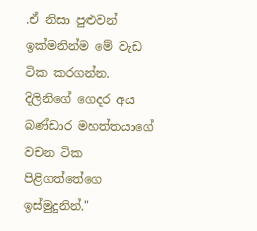.ඒ නිසා පුළුවන් ඉක්මනින්ම මේ වැඩ ටික කරගන්න.
දිලිනිගේ ගෙදර අය බණ්ඩාර මහත්තයාගේ වචන ටික පිළිගත්තේගෙ ඉස්මුදුනින්."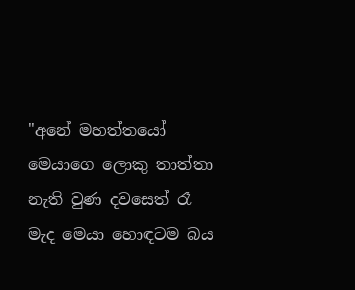"අනේ මහත්තයෝ මෙයාගෙ ලොකු තාත්තා නැති වුණ දවසෙත් රෑ මැද මෙයා හොඳටම බය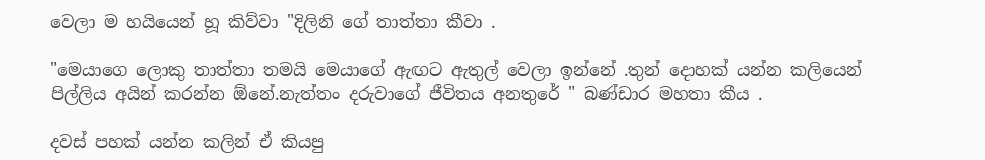වෙලා ම හයියෙන් හූ කිව්වා "දිලිනි ගේ තාත්තා කීවා .

"මෙයාගෙ ලොකු තාත්තා තමයි මෙයාගේ ඇඟට ඇතුල් වෙලා ඉන්නේ .තුන් දොහක් යන්න කලියෙන් පිල්ලිය අයින් කරන්න ඕනේ.නැත්තං දරුවාගේ ජීවිතය අනතුරේ " බණ්ඩාර මහතා කීය .

දවස් පහක් යන්න කලින් ඒ කියපු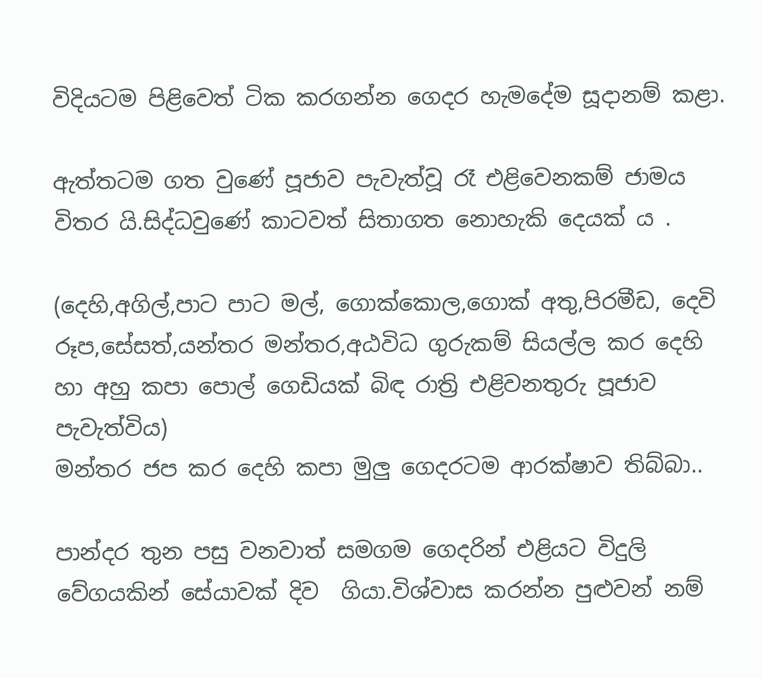විදියටම පිළිවෙත් ටික කරගන්න ගෙදර හැමදේම සූදානම් කළා.

ඇත්තටම ගත වුණේ පූජාව පැවැත්වූ රෑ එළිවෙනකම් ජාමය විතර යි.සිද්ධවුණේ කාටවත් සිතාගත නොහැකි දෙයක් ය .

(දෙහි,අගිල්,පාට පාට මල්, ගොක්කොල,ගොක් අතු,පිරමීඩ, දෙවි රූප,සේසත්,යන්තර මන්තර,අඨවිධ ගුරුකම් සියල්ල කර දෙහි හා අහු කපා පොල් ගෙඩියක් බිඳ රාත්‍රි එළිවනතුරු පූජාව පැවැත්විය)
මන්තර ජප කර දෙහි කපා මුලු ගෙදරටම ආරක්ෂාව තිබ්බා..

පාන්දර තුන පසු වනවාත් සමගම ගෙදරින් එළියට විදුලි වේගයකින් සේයාවක් දිව  ගියා.විශ්වාස කරන්න පුළුවන් නම්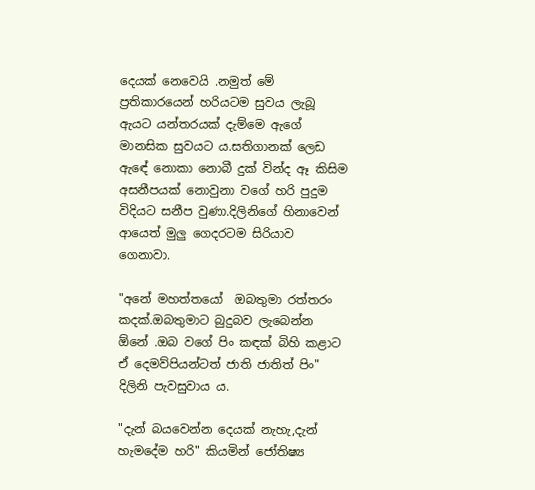දෙයක් නෙවෙයි .නමුත් මේ ප්‍රතිකාරයෙන් හරියටම සුවය ලැබූ ඇයට යන්තරයක් දැම්මෙ ඇගේ මානසික සුවයට ය.සතිගානක් ලෙඩ ඇඳේ නොකා නොබී දුක් වින්ද ඈ කිසිම අසනීපයක් නොවුනා වගේ හරි පුදුම විදියට සනීප වුණා.දිලිනිගේ හිනාවෙන් ආයෙත් මුලු ගෙදරටම සිරියාව ගෙනාවා.

"අනේ මහත්තයෝ  ඔබතුමා රත්තරං කදක්.ඔබතුමාට බුදුබව ලැබෙන්න ඕනේ .ඔබ වගේ පිං කඳක් බිහි කළාට ඒ දෙමව්පියන්ටත් ජාති ජාතිත් පිං" දිලිනි පැවසුවාය ය.

"දැන් බයවෙන්න දෙයක් නැහැ,දැන් හැමදේම හරි" කියමින් ජෝතිෂ්‍ය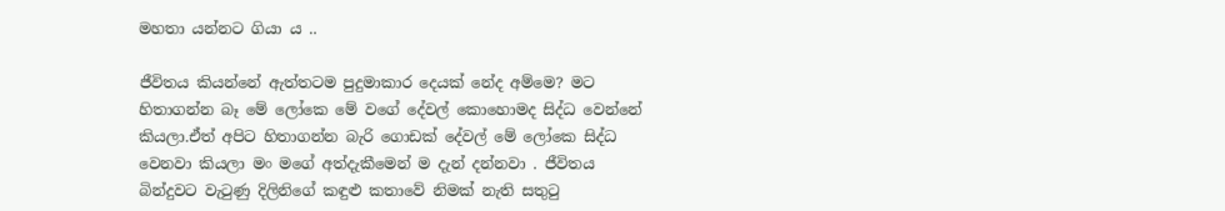මහතා යන්නට ගියා ය ..

ජීවිතය කියන්නේ ඇත්තටම පුදුමාකාර දෙයක් නේද අම්මෙ? මට හිතාගන්න බෑ මේ ලෝකෙ මේ වගේ දේවල් කොහොමද සිද්ධ වෙන්නේ කියලා.ඒත් අපිට හිතාගන්න බැරි ගොඩක් දේවල් මේ ලෝකෙ සිද්ධ වෙනවා කියලා මං මගේ අත්දැකීමෙන් ම දැන් දන්නවා . ජීවිතය බින්දුවට වැටුණු දිලිනිගේ කඳුළු කතාවේ නිමක් නැති සතුටු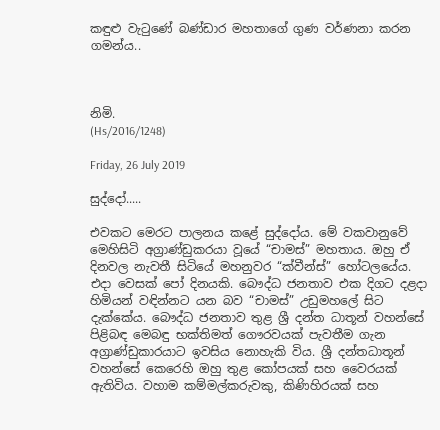කඳුළු වැටුණේ බණ්ඩාර මහතාගේ ගුණ වර්ණනා කරන ගමන්ය..



නිමි.
(Hs/2016/1248)

Friday, 26 July 2019

සුද්දෝ.....

එවකට මෙරට පාලනය කළේ සුද්දෝය. මේ වකවානුවේ මෙහිසිටි අග්‍රාණ්‌ඩුකරයා වූයේ “චාමස්‌” මහතාය. ඔහු ඒ දිනවල නැවතී සිටියේ මහනුවර “ක්‌වීන්ස්‌” හෝටලයේය.
එදා වෙසක්‌ පෝ දිනයකි. බෞද්ධ ජනතාව එක දිගට දළදා හිමියන් වඳින්නට යන බව “චාමස්‌” උඩුමහලේ සිට දැක්‌කේය. බෞද්ධ ජනතාව තුළ ශ්‍රී දන්ත ධාතූන් වහන්සේ පිළිබඳ මෙබඳු භක්‌තිමත් ගෞරවයක්‌ පැවතීම ගැන අග්‍රාණ්‌ඩුකාරයාට ඉවසිය නොහැකි විය. ශ්‍රී දන්තධාතූන් වහන්සේ කෙරෙහි ඔහු තුළ කෝපයක්‌ සහ වෛරයක්‌ ඇතිවිය. වහාම කම්මල්කරුවකු, කිණිහිරයක්‌ සහ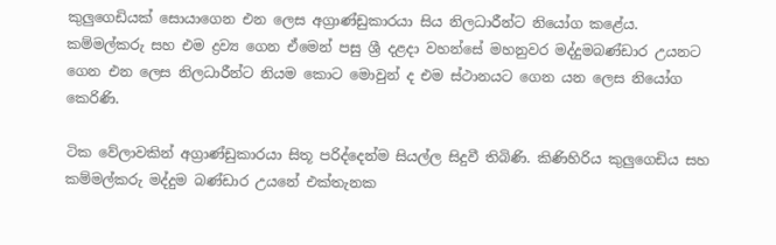කුලුගෙඩියක්‌ සොයාගෙන එන ලෙස අග්‍රාණ්‌ඩුකාරයා සිය නිලධාරීන්ට නියෝග කළේය. කම්මල්කරු සහ එම ද්‍රව්‍ය ගෙන ඒමෙන් පසු ශ්‍රී දළදා වහන්සේ මහනුවර මද්දුමබණ්‌ඩාර උයනට ගෙන එන ලෙස නිලධාරීන්ට නියම කොට මොවුන් ද එම ස්‌ථානයට ගෙන යන ලෙස නියෝග කෙරිණි.

ටික වේලාවකින් අග්‍රාණ්‌ඩුකාරයා සිතූ පරිද්දෙන්ම සියල්ල සිදුවී තිබිණි. කිණිහිරිය කුලුගෙඩිය සහ කම්මල්කරු මද්දුම බණ්‌ඩාර උයනේ එක්‌තැනක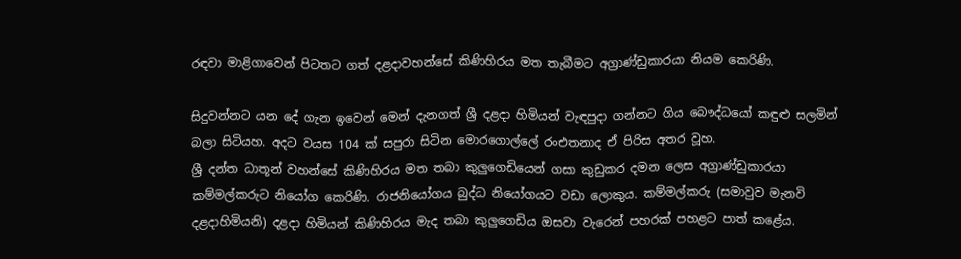රඳවා මාළිගාවෙන් පිටතට ගත් දළදාවහන්සේ කිණිහිරය මත තැබීමට අග්‍රාණ්‌ඩුකාරයා නියම කෙරිණි.

සිදුවන්නට යන දේ ගැන ඉවෙන් මෙන් දැනගත් ශ්‍රී දළදා හිමියන් වැඳපුදා ගන්නට ගිය බෞද්ධයෝ කඳුළු සලමින් බලා සිටියහ. අදට වයස 104 ක්‌ සපුරා සිටින මොරගොල්ලේ රංඑතනාද ඒ පිරිස අතර වූහ.
ශ්‍රී දන්ත ධාතූන් වහන්සේ කිණිහිරය මත තබා කුලුගෙඩියෙන් ගසා කුඩුකර දමන ලෙස අග්‍රාණ්‌ඩුකාරයා කම්මල්කරුට නියෝග කෙරිණි. රාජනියෝගය බුද්ධ නියෝගයට වඩා ලොකුය. කම්මල්කරු (සමාවුව මැනවි දළදාහිමියනි) දළදා හිමියන් කිණිහිරය මැද තබා කුලුගෙඩිය ඔසවා වැරෙන් පහරක්‌ පහළට පාත් කළේය.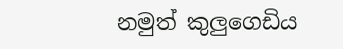නමුත් කුලුගෙඩිය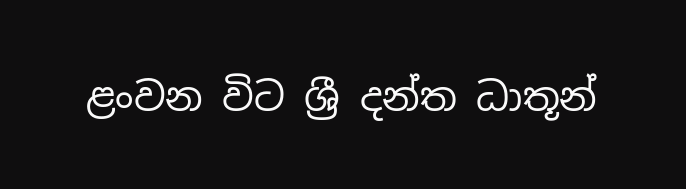ළංවන විට ශ්‍රී දන්ත ධාතූන්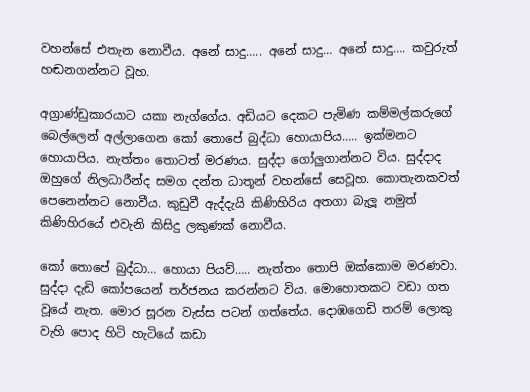වහන්සේ එතැන නොවීය. අනේ සාදු….. අනේ සාදු… අනේ සාදු…. කවුරුත් හඬනගන්නට වූහ.

අග්‍රාණ්‌ඩුකාරයාට යකා නැග්ගේය. අඩියට දෙකට පැමිණ කම්මල්කරුගේ බෙල්ලෙන් අල්ලාගෙන කෝ තොපේ බුද්ධා හොයාපිය….. ඉක්‌මනට හොයාපිය. නැත්තං තොටත් මරණය. සුද්දා ගෝලුගාන්නට විය. සුද්දාද ඔහුගේ නිලධාරීන්ද සමග දන්ත ධාතූන් වහන්සේ සෙවූහ. කොතැනකවත් පෙනෙන්නට නොවීය. කුඩුවී ඇද්දැයි කිණිහිරිය අතගා බැලූ නමුත් කිණිහිරයේ එවැනි කිසිදු ලකුණක්‌ නොවීය.

කෝ තොපේ බුද්ධා… හොයා පියව්….. නැත්තං තොපි ඔක්‌කොම මරණවා. සුද්දා දැඩි කෝපයෙන් තර්ජනය කරන්නට විය. මොහොතකට වඩා ගත වූයේ නැත. මොර සූරන වැස්‌ස පටන් ගත්තේය. දොඹගෙඩි තරම් ලොකු වැහි පොද හිටි හැටියේ කඩා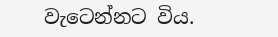වැටෙන්නට විය.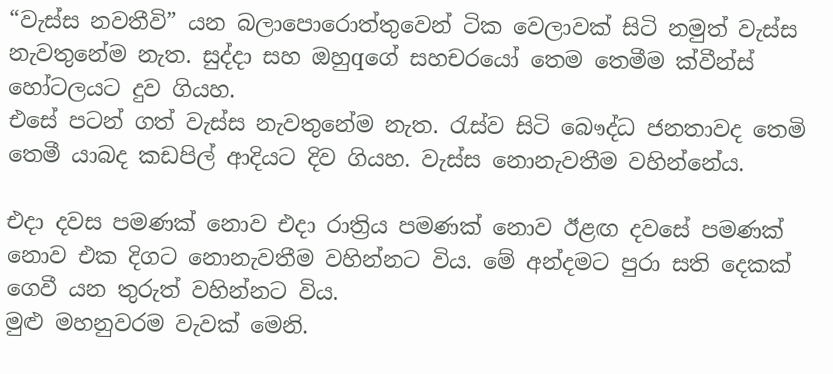“වැස්‌ස නවතීවි” යන බලාපොරොත්තුවෙන් ටික වෙලාවක්‌ සිටි නමුත් වැස්‌ස නැවතුනේම නැත. සුද්දා සහ ඔහුqගේ සහචරයෝ තෙම තෙමීම ක්‌වීන්ස්‌ හෝටලයට දුව ගියහ.
එසේ පටන් ගත් වැස්‌ස නැවතුනේම නැත. රැස්‌ව සිටි බෞද්ධ ජනතාවද තෙමි තෙමී යාබද කඩපිල් ආදියට දිව ගියහ. වැස්‌ස නොනැවතීම වහින්නේය.

එදා දවස පමණක්‌ නොව එදා රාත්‍රිය පමණක්‌ නොව ඊළඟ දවසේ පමණක්‌ නොව එක දිගට නොනැවතීම වහින්නට විය. මේ අන්දමට පුරා සති දෙකක්‌ ගෙවී යන තුරුත් වහින්නට විය.
මුළු මහනුවරම වැවක්‌ මෙනි.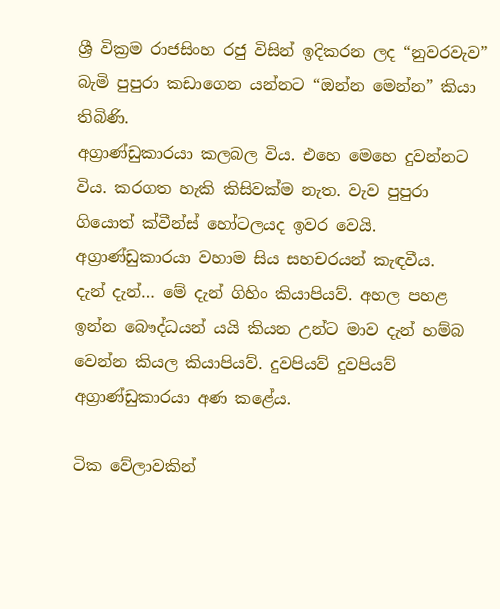ශ්‍රී වික්‍රම රාජසිංහ රජු විසින් ඉදිකරන ලද “නුවරවැව” බැමි පුපුරා කඩාගෙන යන්නට “ඔන්න මෙන්න” කියා තිබිණි.
අග්‍රාණ්‌ඩුකාරයා කලබල විය. එහෙ මෙහෙ දුවන්නට විය. කරගත හැකි කිසිවක්‌ම නැත. වැව පුපුරා ගියොත් ක්‌වීන්ස්‌ හෝටලයද ඉවර වෙයි. අග්‍රාණ්‌ඩුකාරයා වහාම සිය සහචරයන් කැඳවීය.
දැන් දැන්… මේ දැන් ගිහිං කියාපියව්. අහල පහළ ඉන්න බෞද්ධයන් යයි කියන උන්ට මාව දැන් හම්බ වෙන්න කියල කියාපියව්. දුවපියව් දුවපියව් අග්‍රාණ්‌ඩුකාරයා අණ කළේය.

ටික වේලාවකින්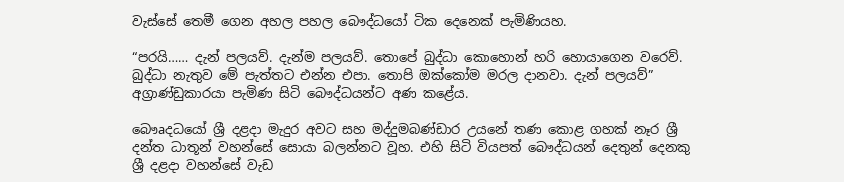වැස්‌සේ තෙමී ගෙන අහල පහල බෞද්ධයෝ ටික දෙනෙක්‌ පැමිණියහ.

“පරයි…… දැන් පලයව්. දැන්ම පලයව්. තොපේ බුද්ධා කොහොන් හරි හොයාගෙන වරෙව්. බුද්ධා නැතුව මේ පැත්තට එන්න එපා. තොපි ඔක්‌කෝම මරල දානවා. දැන් පලයව්” අග්‍රාණ්‌ඩුකාරයා පැමිණ සිටි බෞද්ධයන්ට අණ කළේය.

බෞaදධයෝ ශ්‍රී දළදා මැදුර අවට සහ මද්දුමබණ්‌ඩාර උයනේ තණ කොළ ගහක්‌ නෑර ශ්‍රී දන්ත ධාතූන් වහන්සේ සොයා බලන්නට වූහ. එහි සිටි වියපත් බෞද්ධයන් දෙතුන් දෙනකු ශ්‍රී දළදා වහන්සේ වැඩ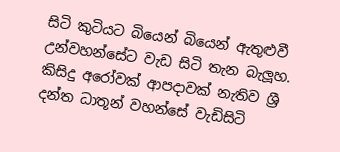සිටි කුටියට බියෙන් බියෙන් ඇතුළුවී උන්වහන්සේට වැඩ සිටි තැන බැලූහ.
කිසිදු අරෝවක්‌ ආපදාවක්‌ නැතිව ශ්‍රී දන්ත ධාතූන් වහන්සේ වැඩිසිටි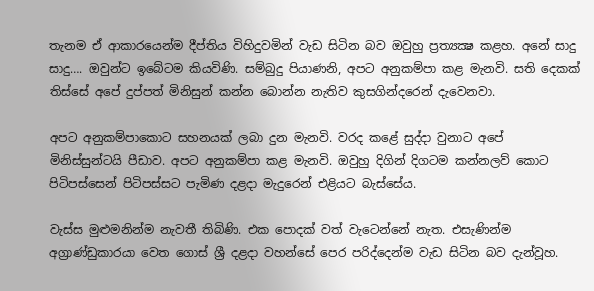තැනම ඒ ආකාරයෙන්ම දීප්තිය විහිදුවමින් වැඩ සිටින බව ඔවුහු ප්‍රත්‍යක්‍ෂ කළහ. අනේ සාදු සාදු…. ඔවුන්ට ඉබේටම කියවිණි. සම්බුදු පියාණනි, අපට අනුකම්පා කළ මැනවි. සති දෙකක්‌ තිස්‌සේ අපේ දුප්පත් මිනිසුන් කන්න බොන්න නැතිව කුසගින්දරෙන් දැවෙනවා.

අපට අනුකම්පාකොට සහනයක්‌ ලබා දුන මැනවි. වරද කළේ සුද්දා වුනාට අපේ මිනිස්‌සුන්ටයි පීඩාව. අපට අනුකම්පා කළ මැනවි. ඔවුහු දිගින් දිගටම කන්නලව් කොට පිටිපස්‌සෙන් පිටිපස්‌සට පැමිණ දළදා මැදුරෙන් එළියට බැස්‌සේය.

වැස්‌ස මුළුමනින්ම නැවතී තිබිණි. එක පොදක්‌ වත් වැටෙන්නේ නැත. එසැණින්ම අග්‍රාණ්‌ඩුකාරයා වෙත ගොස්‌ ශ්‍රී දළදා වහන්සේ පෙර පරිද්දෙන්ම වැඩ සිටින බව දැන්වූහ.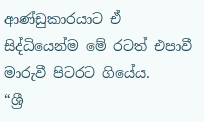ආණ්‌ඩුකාරයාට ඒ සිද්ධියෙන්ම මේ රටත් එපාවී මාරුවී පිටරට ගියේය.
“ශ්‍රී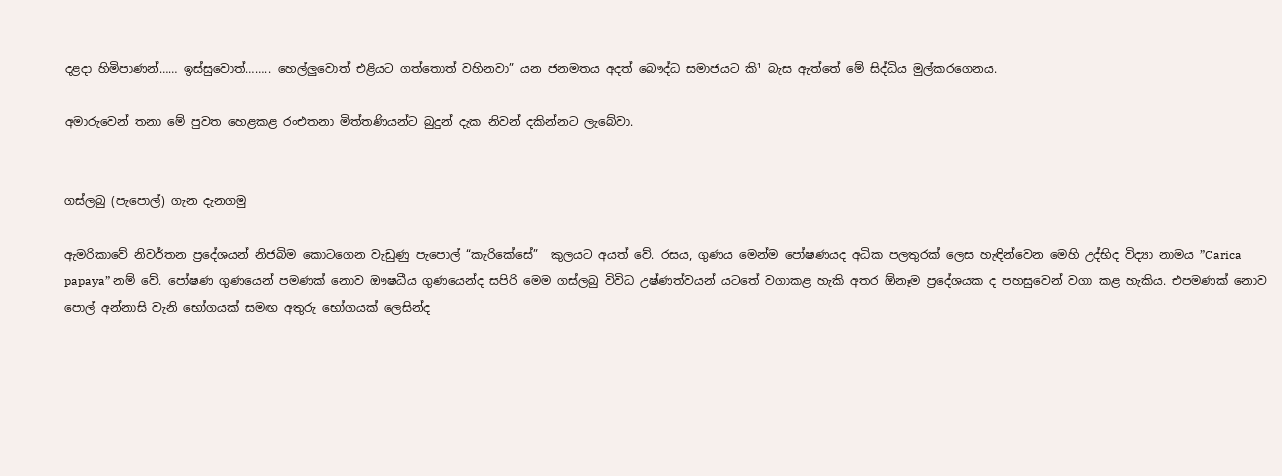දළදා හිමිපාණන්…… ඉස්‌සුවොත්…….. හෙල්ලුවොත් එළියට ගත්තොත් වහිනවා” යන ජනමතය අදත් බෞද්ධ සමාජයට කි¹ බැස ඇත්තේ මේ සිද්ධිය මුල්කරගෙනය.

අමාරුවෙන් තනා මේ පුවත හෙළකළ රංඑතනා මිත්තණියන්ට බුදුන් දැක නිවන් දකින්නට ලැබේවා.


ගස්ලබු (පැපොල්) ගැන දැනගමු

ඇමරිකාවේ නිවර්තන ප්‍රදේශයන් නිජබිම කොටගෙන වැඩුණු පැපොල් “කැරිකේසේ”  කුලයට අයත් වේ. රසය, ගුණය මෙන්ම පෝෂණයද අධික පලතුරක් ලෙස හැඳින්වෙන මෙහි උද්භිද විද්‍යා නාමය ”Carica papaya” නම් වේ. පෝෂණ ගුණයෙන් පමණක් නොව ඖෂධීය ගුණයෙන්ද සපිරි මෙම ගස්ලබු විවිධ උෂ්ණත්වයන් යටතේ වගාකළ හැකි අතර ඕනෑම ප්‍රදේශයක ද පහසුවෙන් වගා කළ හැකිය. එපමණක් නොව පොල් අන්නාසි වැනි භෝගයක් සමඟ අතුරු භෝගයක් ලෙසින්ද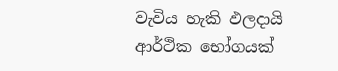වැවිය හැකි ඵලදායි ආර්ථික භෝගයක්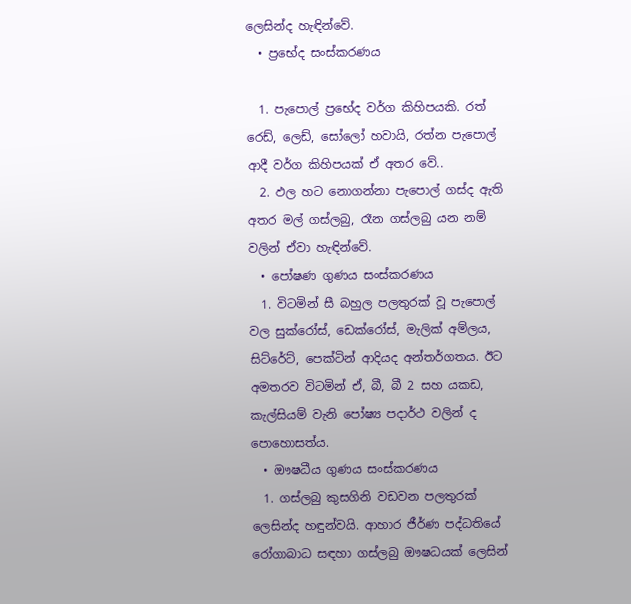ලෙසින්ද හැඳින්වේ.
  • ප්‍රභේද සංස්කරණය

  1. පැපොල් ප්‍රභේද වර්ග කිහිපයකි. රත් රෙඩ්, ලෙඩ්, සෝලෝ හවායි, රත්න පැපොල් ආදී වර්ග කිහිපයක් ඒ අතර වේ..
  2. ඵල හට නොගන්නා පැපොල් ගස්ද ඇති අතර මල් ගස්ලබු, රෑන ගස්ලබු යන නම් වලින් ඒවා හැඳින්වේ.
  • පෝෂණ ගුණය සංස්කරණය
  1. විටමින් සී බහුල පලතුරක් වූ පැපොල් වල සුක්රෝස්, ඩෙක්රෝස්, මැලික් අම්ලය, සිට්රේට්, පෙක්ටින් ආදියද අන්තර්ගතය. ඊට අමතරව විටමින් ඒ, බී, බී 2 සහ යකඩ, කැල්සියම් වැනි පෝෂ්‍ය පදාර්ථ වලින් ද පොහොසත්ය.
  • ඖෂධීය ගුණය සංස්කරණය
  1. ගස්ලබු කුසගිනි වඩවන පලතුරක් ලෙසින්ද හඳුන්වයි. ආහාර ජීර්ණ පද්ධතියේ රෝගාබාධ සඳහා ගස්ලබු ඖෂධයක් ලෙසින්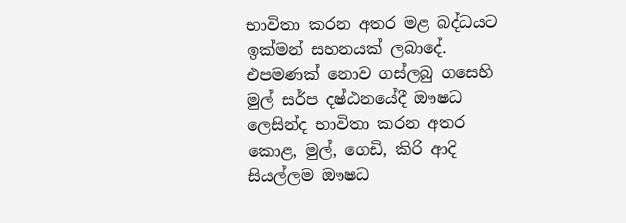භාවිතා කරන අතර මළ බද්ධයට ඉක්මන් සහනයක් ලබාදේ. එපමණක් නොව ගස්ලබු ගසෙහි මුල් සර්ප දෂ්ඨනයේදී ඖෂධ ලෙසින්ද භාවිතා කරන අතර කොළ, මුල්, ගෙඩි, කිරි ආදි සියල්ලම ඖෂධ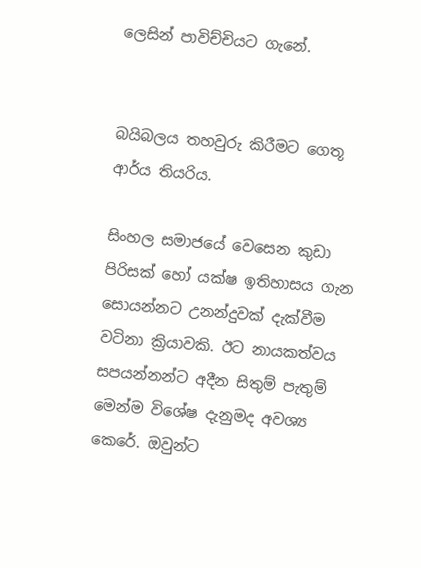ලෙසින් පාවිච්චියට ගැනේ.


බයිබලය තහවුරු කිරීමට ගෙතූ ආර්ය තියරිය.

සිංහල සමාජයේ වෙසෙන කුඩා පිරිසක් හෝ යක්ෂ ඉතිහාසය ගැන සොයන්නට උනන්දුවක් දැක්වීම වටිනා ක්‍රියාවකි. ඊට නායකත්වය සපයන්නන්ට අදීන සිතුම් පැතුම් මෙන්ම විශේෂ දැනුමද අවශ්‍ය කෙරේ. ඔවුන්ට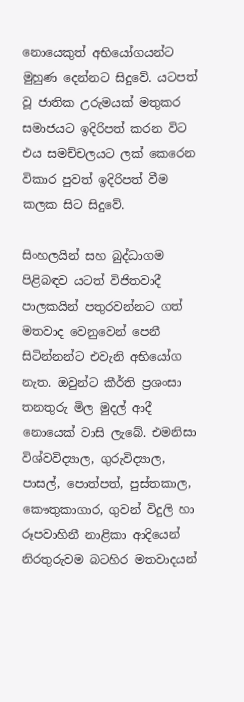නොයෙකුත් අභියෝගයන්ට මුහුණ දෙන්නට සිදුවේ. යටපත් වූ ජාතික උරුමයක් මතුකර සමාජයට ඉදිරිපත් කරන විට එය සමච්චලයට ලක් කෙරෙන විකාර පුවත් ඉදිරිපත් වීම කලක සිට සිදුවේ.

සිංහලයින් සහ බුද්ධාගම පිළිබඳව යටත් විජිතවාදී පාලකයින් පතුරවන්නට ගත් මතවාද වෙනුවෙන් පෙනී සිටින්නන්ට එවැනි අභියෝග නැත. ඔවුන්ට කීර්ති ප්‍රශංසා තනතුරු මිල මුදල් ආදී නොයෙක් වාසි ලැබේ. එමනිසා විශ්වවිද්‍යාල, ගුරුවිද්‍යාල, පාසල්, පොත්පත්, පුස්තකාල, කෞතුකාගාර, ගුවන් විදුලි හා රූපවාහිනී නාළිකා ආදියෙන් නිරතුරුවම බටහිර මතවාදයන්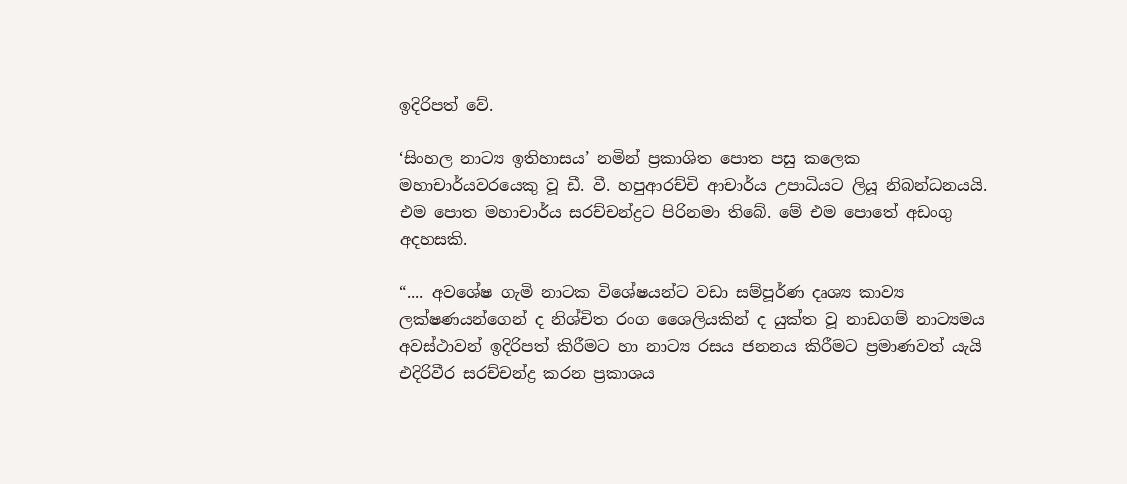ඉදිරිපත් වේ.

‘සිංහල නාට්‍ය ඉතිහාසය’ නමින් ප්‍රකාශිත පොත පසු කලෙක මහාචාර්යවරයෙකු වූ ඩී. වී. හපුආරච්චි ආචාර්ය උපාධියට ලියූ නිබන්ධනයයි. එම පොත මහාචාර්ය සරච්චන්ද්‍රට පිරිනමා තිබේ. මේ එම පොතේ අඩංගු අදහසකි.

“.... අවශේෂ ගැමි නාටක විශේෂයන්ට වඩා සම්පූර්ණ දෘශ්‍ය කාව්‍ය ලක්ෂණයන්ගෙන් ද නිශ්චිත රංග ශෛලියකින් ද යුක්ත වූ නාඩගම් නාට්‍යමය අවස්ථාවන් ඉදිරිපත් කිරීමට හා නාට්‍ය රසය ජනනය කිරීමට ප්‍රමාණවත් යැයි එදිරිවීර සරච්චන්ද්‍ර කරන ප්‍රකාශය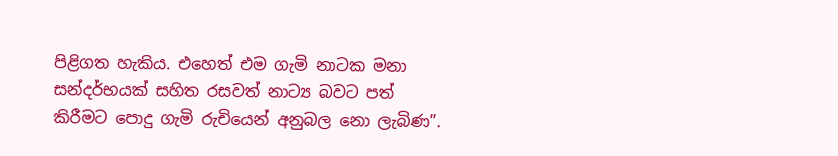පිළිගත හැකිය. එහෙත් එම ගැමි නාටක මනා සන්දර්භයක් සහිත රසවත් නාට්‍ය බවට පත් කිරීමට පොදු ගැමි රුචියෙන් අනුබල නො ලැබිණ”.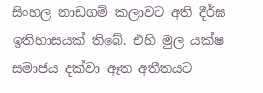සිංහල නාඩගම් කලාවට අති දීර්ඝ ඉතිහාසයක් තිබේ. එහි මුල යක්ෂ සමාජය දක්වා ඈත අතීතයට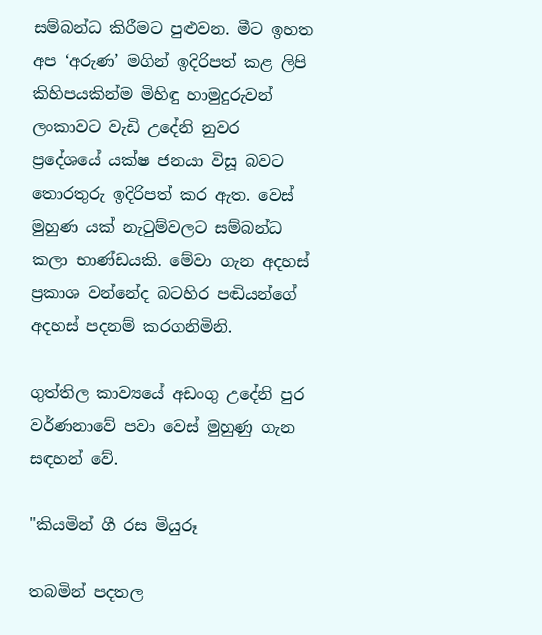සම්බන්ධ කිරීමට පුළුවන. මීට ඉහත අප ‘අරුණ’ මගින් ඉදිරිපත් කළ ලිපි කිහිපයකින්ම මිහිඳු හාමුදුරුවන් ලංකාවට වැඩි උදේනි නුවර ප්‍රදේශයේ යක්ෂ ජනයා විසූ බවට තොරතුරු ඉදිරිපත් කර ඇත. වෙස් මුහුණ යක් නැටුම්වලට සම්බන්ධ කලා භාණ්ඩයකි. මේවා ගැන අදහස් ප්‍රකාශ වන්නේද බටහිර පඬියන්ගේ අදහස් පදනම් කරගනිමිනි.

ගුත්තිල කාව්‍යයේ අඩංගු උදේනි පුර වර්ණනාවේ පවා වෙස් මුහුණු ගැන සඳහන් වේ.

"කියමින් ගී රස මියුරූ

තබමින් පදතල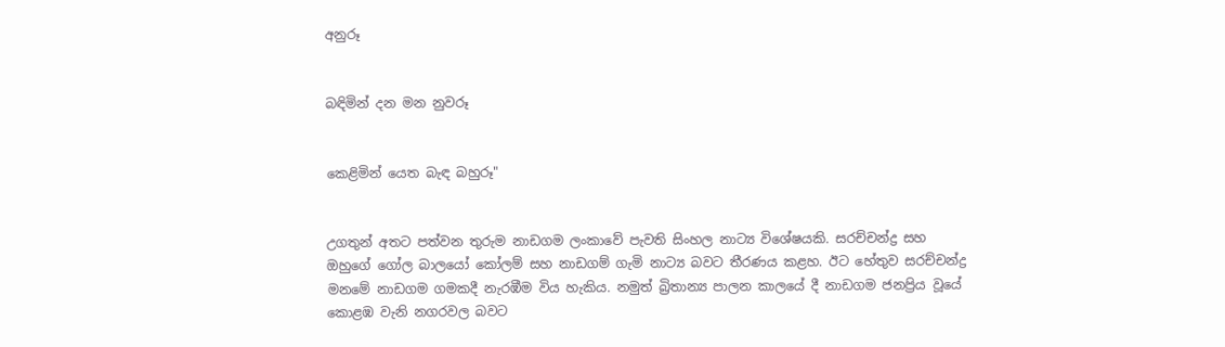අනුරූ


බඳිමින් දන මන නුවරූ


කෙළිමින් යෙත බැඳ බහුරූ"


උගතුන් අතට පත්වන තුරුම නාඩගම ලංකාවේ පැවති සිංහල නාට්‍ය විශේෂයකි. සරච්චන්ද්‍ර සහ ඔහුගේ ගෝල බාලයෝ කෝලම් සහ නාඩගම් ගැමි නාට්‍ය බවට තීරණය කළහ. ඊට හේතුව සරච්චන්ද්‍ර මනමේ නාඩගම ගමකදී නැරඹීම විය හැකිය. නමුත් බ්‍රිතාන්‍ය පාලන කාලයේ දී නාඩගම ජනප්‍රිය වූයේ කොළඹ වැනි නගරවල බවට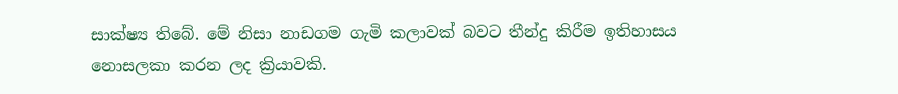සාක්ෂ්‍ය තිබේ. මේ නිසා නාඩගම ගැමි කලාවක් බවට තීන්දු කිරීම ඉතිහාසය නොසලකා කරන ලද ක්‍රියාවකි.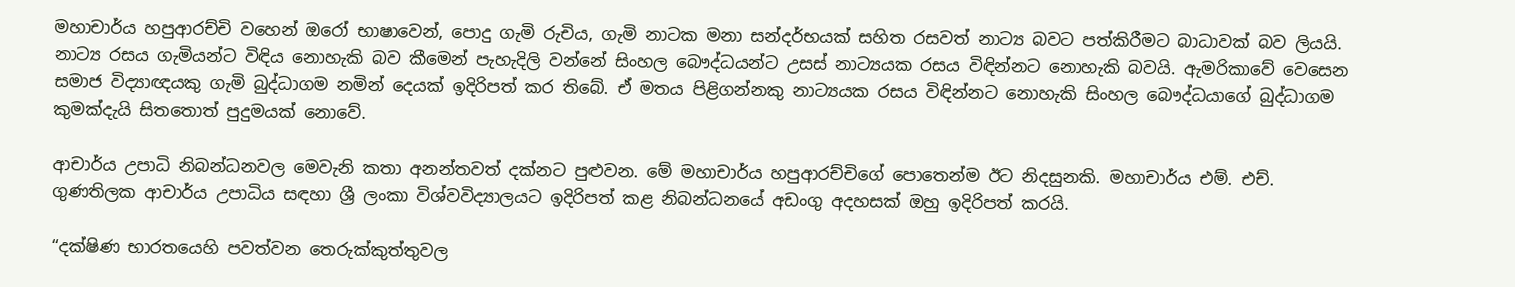මහාචාර්ය හපුආරච්චි වහෙන් ඔරෝ භාෂාවෙන්, පොදු ගැමි රුචිය, ගැමි නාටක මනා සන්දර්භයක් සහිත රසවත් නාට්‍ය බවට පත්කිරීමට බාධාවක් බව ලියයි. නාට්‍ය රසය ගැමියන්ට විඳිය නොහැකි බව කීමෙන් පැහැදිලි වන්නේ සිංහල බෞද්ධයන්ට උසස් නාට්‍යයක රසය විඳින්නට නොහැකි බවයි. ඇමරිකාවේ වෙසෙන සමාජ විද්‍යාඥයකු ගැමි බුද්ධාගම නමින් දෙයක් ඉදිරිපත් කර තිබේ. ඒ මතය පිළිගන්නකු නාට්‍යයක රසය විඳින්නට නොහැකි සිංහල බෞද්ධයාගේ බුද්ධාගම කුමක්දැයි සිතතොත් පුදුමයක් නොවේ.

ආචාර්ය උපාධි නිබන්ධනවල මෙවැනි කතා අනන්තවත් දක්නට පුළුවන. මේ මහාචාර්ය හපුආරච්චිගේ පොතෙන්ම ඊට නිදසුනකි. මහාචාර්ය එම්. එච්. ගුණතිලක ආචාර්ය උපාධිය සඳහා ශ්‍රී ලංකා විශ්වවිද්‍යාලයට ඉදිරිපත් කළ නිබන්ධනයේ අඩංගු අදහසක් ඔහු ඉදිරිපත් කරයි.

“දක්ෂිණ භාරතයෙහි පවත්වන තෙරුක්කුත්තුවල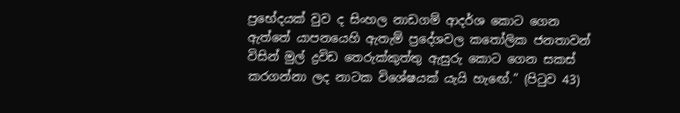ප්‍රභේදයක් වුව ද සිංහල නාඩගම් ආදර්ශ කොට ගෙන ඇත්තේ යාපනයෙහි ඇතැම් ප්‍රදේශවල කතෝලික ජනතාවන් විසින් මුල් ද්‍රවිඩ තෙරුක්කුත්තු ඇසුරු කොට ගෙන සකස් කරගන්නා ලද නාටක විශේෂයක් යැයි හැඟේ.” (පිටුව 43)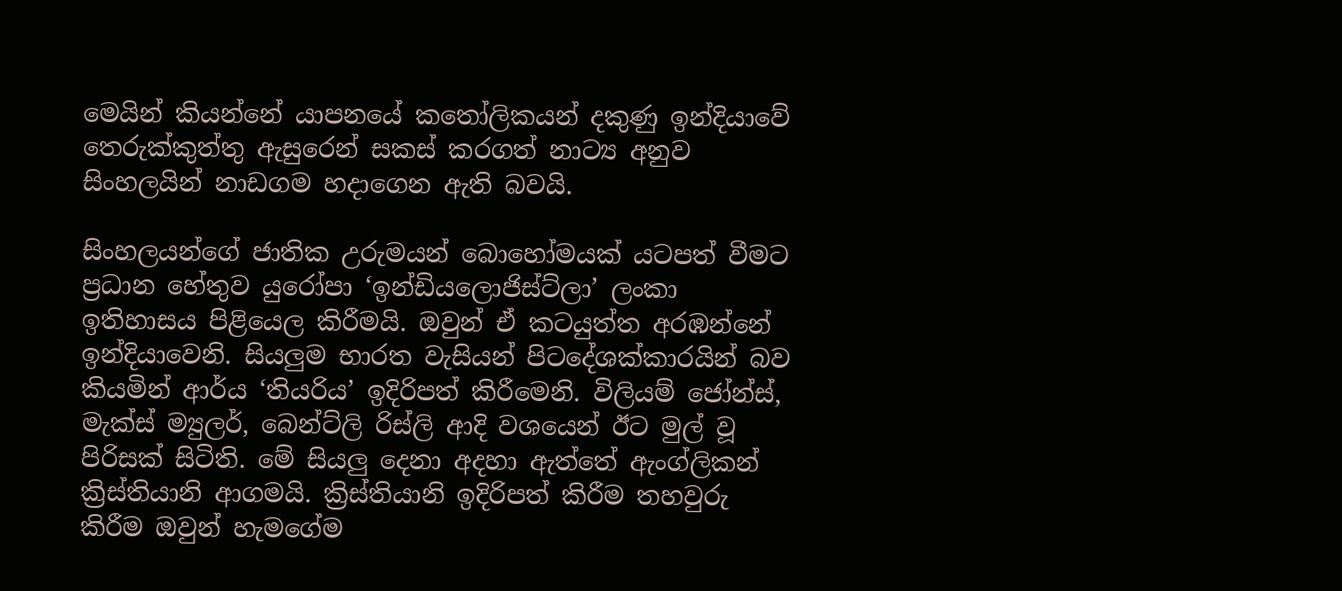මෙයින් කියන්නේ යාපනයේ කතෝලිකයන් දකුණු ඉන්දියාවේ තෙරුක්කුත්තු ඇසුරෙන් සකස් කරගත් නාට්‍ය අනුව සිංහලයින් නාඩගම හදාගෙන ඇති බවයි.

සිංහලයන්ගේ ජාතික උරුමයන් බොහෝමයක් යටපත් වීමට ප්‍රධාන හේතුව යුරෝපා ‘ඉන්ඩියලොජිස්ට්ලා’ ලංකා ඉතිහාසය පිළියෙල කිරීමයි. ඔවුන් ඒ කටයුත්ත අරඹන්නේ ඉන්දියාවෙනි. සියලුම භාරත වැසියන් පිටදේශක්කාරයින් බව කියමින් ආර්ය ‘තියරිය’ ඉදිරිපත් කිරීමෙනි. විලියම් ජෝන්ස්, මැක්ස් ම්‍යුලර්, බෙන්ට්ලි රිස්ලි ආදි වශයෙන් ඊට මුල් වූ පිරිසක් සිටිති. මේ සියලු දෙනා අදහා ඇත්තේ ඇංග්ලිකන් ක්‍රිස්තියානි ආගමයි. ක්‍රිස්තියානි ඉදිරිපත් කිරීම තහවුරු කිරීම ඔවුන් හැමගේම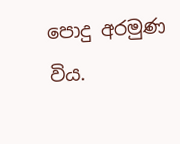පොදු අරමුණ විය.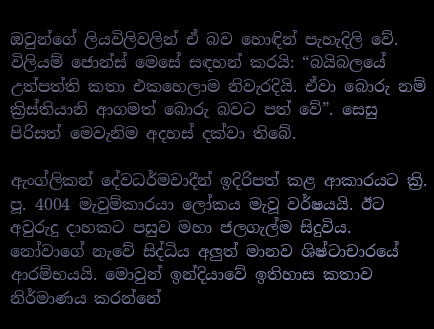ඔවුන්ගේ ලියවිලිවලින් ඒ බව හොඳින් පැහැදිලි වේ. විලියම් ජොන්ස් මෙසේ සඳහන් කරයි: “බයිබලයේ උත්පත්ති කතා එකහෙලාම නිවැරදියි. ඒවා බොරු නම් ක්‍රිස්තියානි ආගමත් බොරු බවට පත් වේ”. සෙසු පිරිසත් මෙවැනිම අදහස් දක්වා තිබේ.

ඇංග්ලිකන් දේවධර්මවාදීන් ඉදිරිපත් කළ ආකාරයට ක්‍රි. පූ. 4004 මැවුම්කාරයා ලෝකය මැවූ වර්ෂයයි. ඊට අවුරුදු දාහකට පසුව මහා ජලගැල්ම සිදුවිය. නෝවාගේ නැවේ සිද්ධිය අලුත් මානව ශිෂ්ටාචාරයේ ආරම්භයයි. මොවුන් ඉන්දියාවේ ඉතිහාස කතාව නිර්මාණය කරන්නේ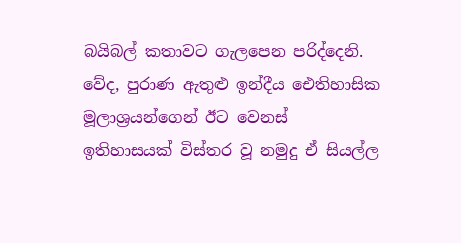බයිබල් කතාවට ගැලපෙන පරිද්දෙනි. වේද, පුරාණ ඇතුළු ඉන්දීය ඓතිහාසික මූලාශ්‍රයන්ගෙන් ඊට වෙනස් ඉතිහාසයක් විස්තර වූ නමුදු ඒ සියල්ල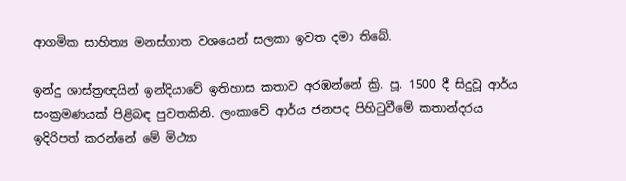ආගමික සාහිත්‍ය මනස්ගාත වශයෙන් සලකා ඉවත දමා තිබේ.

ඉන්දු ශාස්ත්‍රඥයින් ඉන්දියාවේ ඉතිහාස කතාව අරඹන්නේ ක්‍රි. පූ. 1500 දී සිදුවූ ආර්ය සංක්‍රමණයක් පිළිබඳ පුවතකිනි. ලංකාවේ ආර්ය ජනපද පිහිටුවීමේ කතාන්දරය ඉදිරිපත් කරන්නේ මේ මිථ්‍යා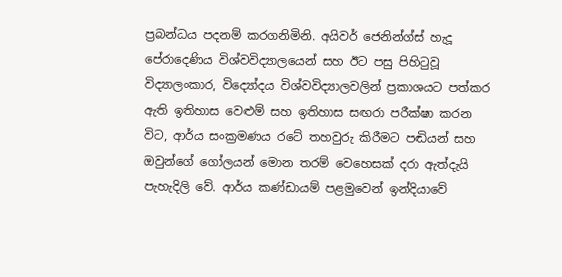ප්‍රබන්ධය පදනම් කරගනිමිනි. අයිවර් ජෙනින්ග්ස් හැදූ පේරාදෙණිය විශ්වවිද්‍යාලයෙන් සහ ඊට පසු පිහිටුවූ විද්‍යාලංකාර, විද්‍යෝදය විශ්වවිද්‍යාලවලින් ප්‍රකාශයට පත්කර ඇති ඉතිහාස වෙළුම් සහ ඉතිහාස සඟරා පරීක්ෂා කරන විට, ආර්ය සංක්‍රමණය රටේ තහවුරු කිරීමට පඬියන් සහ ඔවුන්ගේ ගෝලයන් මොන තරම් වෙහෙසක් දරා ඇත්දැයි පැහැදිලි වේ. ආර්ය කණ්ඩායම් පළමුවෙන් ඉන්දියාවේ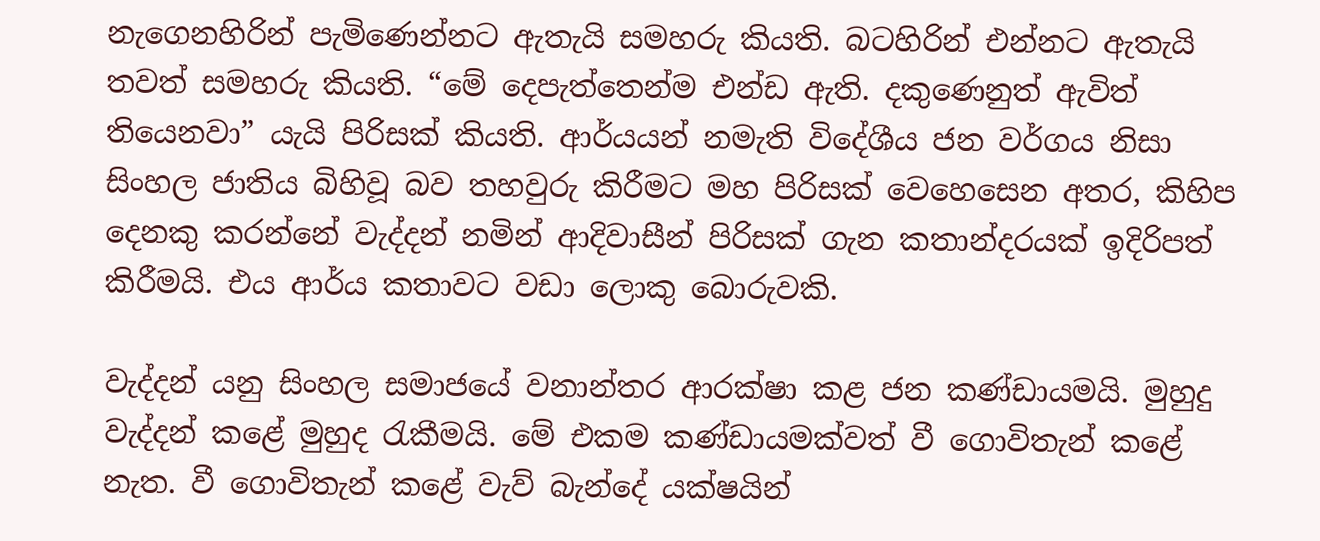නැගෙනහිරින් පැමිණෙන්නට ඇතැයි සමහරු කියති. බටහිරින් එන්නට ඇතැයි තවත් සමහරු කියති. “මේ දෙපැත්තෙන්ම එන්ඩ ඇති. දකුණෙනුත් ඇවිත් තියෙනවා” යැයි පිරිසක් කියති. ආර්යයන් නමැති විදේශීය ජන වර්ගය නිසා සිංහල ජාතිය බිහිවූ බව තහවුරු කිරීමට මහ පිරිසක් වෙහෙසෙන අතර, කිහිප දෙනකු කරන්නේ වැද්දන් නමින් ආදිවාසීන් පිරිසක් ගැන කතාන්දරයක් ඉදිරිපත් කිරීමයි. එය ආර්ය කතාවට වඩා ලොකු බොරුවකි.

වැද්දන් යනු සිංහල සමාජයේ වනාන්තර ආරක්ෂා කළ ජන කණ්ඩායමයි. මුහුදු වැද්දන් කළේ මුහුද රැකීමයි. මේ එකම කණ්ඩායමක්වත් වී ගොවිතැන් කළේ නැත. වී ගොවිතැන් කළේ වැව් බැන්දේ යක්ෂයින්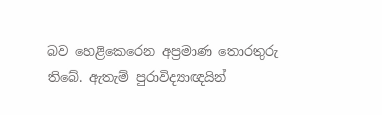බව හෙළිකෙරෙන අප්‍රමාණ තොරතුරු තිබේ. ඇතැම් පුරාවිද්‍යාඥයින්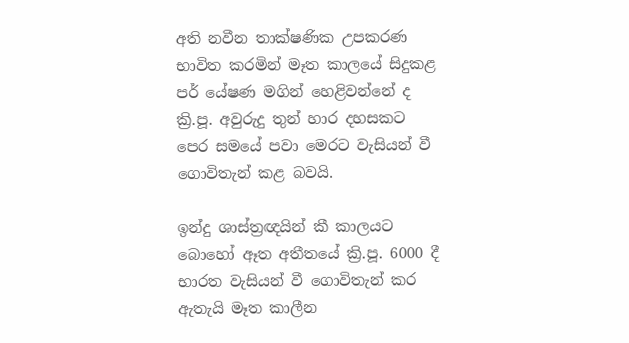අති නවීන තාක්ෂණික උපකරණ භාවිත කරමින් මෑත කාලයේ සිදුකළ පර් යේෂණ මගින් හෙළිවන්නේ ද ක්‍රි.පූ. අවුරුදු තුන් හාර දහසකට පෙර සමයේ පවා මෙරට වැසියන් වී ගොවිතැන් කළ බවයි.

ඉන්දු ශාස්ත්‍රඥයින් කී කාලයට බොහෝ ඈත අතීතයේ ක්‍රි.පූ. 6000 දී භාරත වැසියන් වී ගොවිතැන් කර ඇතැයි මෑත කාලීන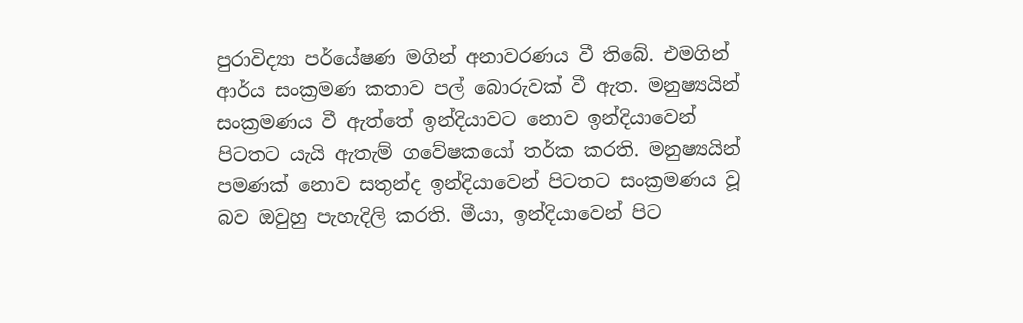පුරාවිද්‍යා පර්යේෂණ මගින් අනාවරණය වී තිබේ. එමගින් ආර්ය සංක්‍රමණ කතාව පල් බොරුවක් වී ඇත. මනුෂ්‍යයින් සංක්‍රමණය වී ඇත්තේ ඉන්දියාවට නොව ඉන්දියාවෙන් පිටතට යැයි ඇතැම් ගවේෂකයෝ තර්ක කරති. මනුෂ්‍යයින් පමණක් නොව සතුන්ද ඉන්දියාවෙන් පිටතට සංක්‍රමණය වූ බව ඔවුහු පැහැදිලි කරති. මීයා, ඉන්දියාවෙන් පිට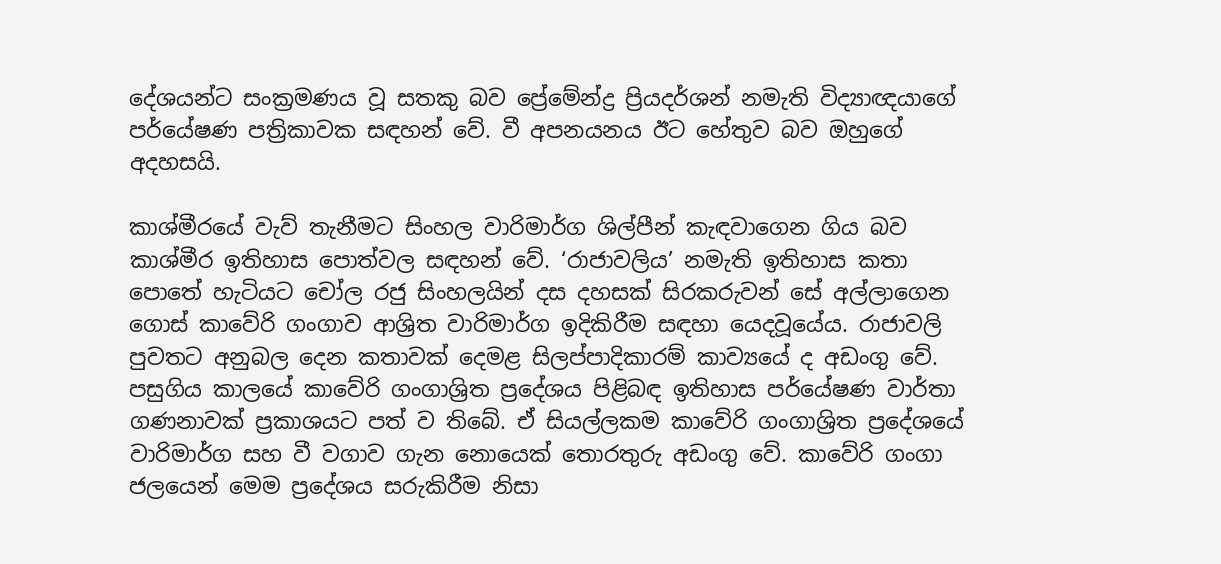දේශයන්ට සංක්‍රමණය වූ සතකු බව ප්‍රේමේන්ද්‍ර ප්‍රියදර්ශන් නමැති විද්‍යාඥයාගේ පර්යේෂණ පත්‍රිකාවක සඳහන් වේ. වී අපනයනය ඊට හේතුව බව ඔහුගේ අදහසයි.

කාශ්මීරයේ වැව් තැනීමට සිංහල වාරිමාර්ග ශිල්පීන් කැඳවාගෙන ගිය බව කාශ්මීර ඉතිහාස පොත්වල සඳහන් වේ. ‘රාජාවලිය’ නමැති ඉතිහාස කතා පොතේ හැටියට චෝල රජු සිංහලයින් දස දහසක් සිරකරුවන් සේ අල්ලාගෙන ගොස් කාවේරි ගංගාව ආශ්‍රිත වාරිමාර්ග ඉදිකිරීම සඳහා යෙදවූයේය. රාජාවලි පුවතට අනුබල දෙන කතාවක් දෙමළ සිලප්පාදිකාරම් කාව්‍යයේ ද අඩංගු වේ. පසුගිය කාලයේ කාවේරි ගංගාශ්‍රිත ප්‍රදේශය පිළිබඳ ඉතිහාස පර්යේෂණ වාර්තා ගණනාවක් ප්‍රකාශයට පත් ව තිබේ. ඒ සියල්ලකම කාවේරි ගංගාශ්‍රිත ප්‍රදේශයේ වාරිමාර්ග සහ වී වගාව ගැන නොයෙක් තොරතුරු අඩංගු වේ. කාවේරි ගංගා ජලයෙන් මෙම ප්‍රදේශය සරුකිරීම නිසා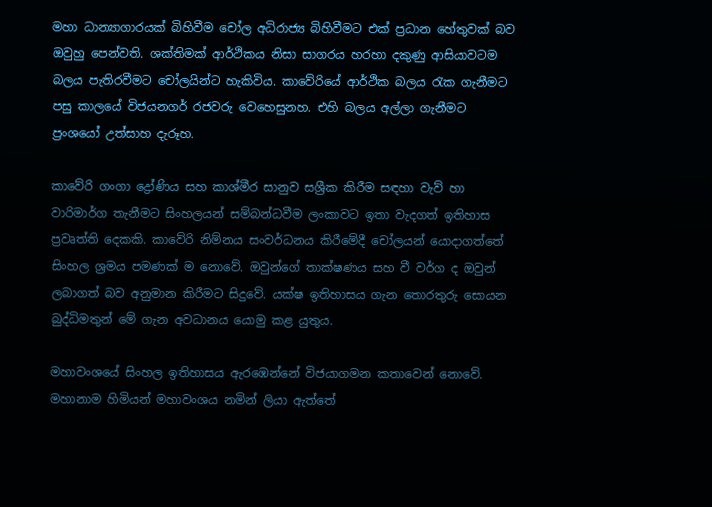මහා ධාන්‍යාගාරයක් බිහිවීම චෝල අධිරාජ්‍ය බිහිවීමට එක් ප්‍රධාන හේතුවක් බව ඔවුහු පෙන්වති. ශක්තිමක් ආර්ථිකය නිසා සාගරය හරහා දකුණු ආසියාවටම බලය පැතිරවීමට චෝලයින්ට හැකිවිය. කාවේරියේ ආර්ථික බලය රැක ගැනීමට පසු කාලයේ විජයනගර් රජවරු වෙහෙසුනහ. එහි බලය අල්ලා ගැනීමට ප්‍රංශයෝ උත්සාහ දැරූහ.

කාවේරි ගංගා ද්‍රෝණිය සහ කාශ්මීර සානුව සශ්‍රීක කිරීම සඳහා වැව් හා වාරිමාර්ග තැනීමට සිංහලයන් සම්බන්ධවීම ලංකාවට ඉතා වැදගත් ඉතිහාස ප්‍රවෘත්ති දෙකකි. කාවේරි නිම්නය සංවර්ධනය කිරීමේදී චෝලයන් යොදාගත්තේ සිංහල ශ්‍රමය පමණක් ම නොවේ. ඔවුන්ගේ තාක්ෂණය සහ වී වර්ග ද ඔවුන් ලබාගත් බව අනුමාන කිරීමට සිදුවේ. යක්ෂ ඉතිහාසය ගැන තොරතුරු සොයන බුද්ධිමතුන් මේ ගැන අවධානය යොමු කළ යුතුය.

මහාවංශයේ සිංහල ඉතිහාසය ඇරඹෙන්නේ විජයාගමන කතාවෙන් නොවේ. මහානාම හිමියන් මහාවංශය නමින් ලියා ඇත්තේ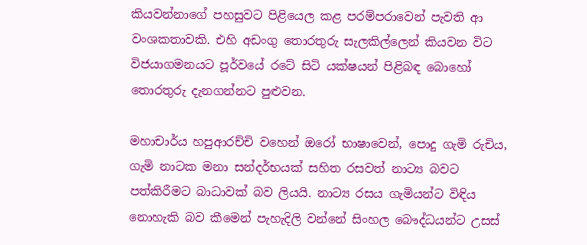කියවන්නාගේ පහසුවට පිළියෙල කළ පරම්පරාවෙන් පැවති ආ වංශකතාවකි. එහි අඩංගු තොරතුරු සැලකිල්ලෙන් කියවන විට විජයාගමනයට පූර්වයේ රටේ සිටි යක්ෂයන් පිළිබඳ බොහෝ තොරතුරු දැනගන්නට පුළුවන.

මහාචාර්ය හපුආරච්චි වහෙන් ඔරෝ භාෂාවෙන්, පොදු ගැමි රුචිය, ගැමි නාටක මනා සන්දර්භයක් සහිත රසවත් නාට්‍ය බවට පත්කිරීමට බාධාවක් බව ලියයි. නාට්‍ය රසය ගැමියන්ට විඳිය නොහැකි බව කීමෙන් පැහැදිලි වන්නේ සිංහල බෞද්ධයන්ට උසස්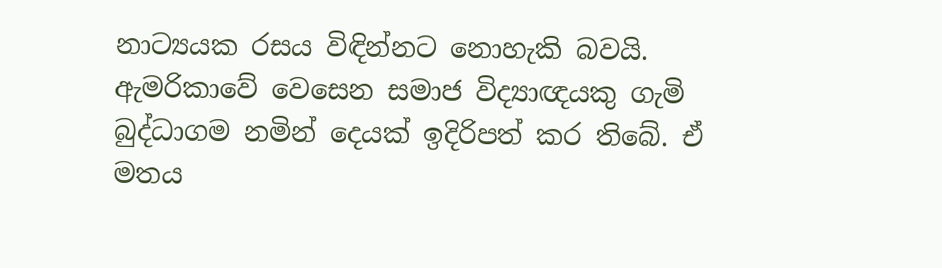නාට්‍යයක රසය විඳින්නට නොහැකි බවයි. ඇමරිකාවේ වෙසෙන සමාජ විද්‍යාඥයකු ගැමි බුද්ධාගම නමින් දෙයක් ඉදිරිපත් කර තිබේ. ඒ මතය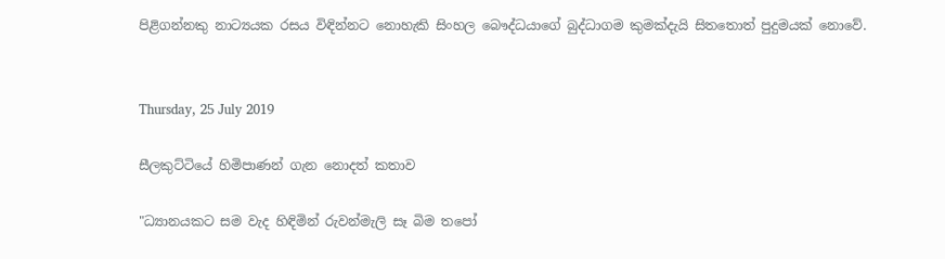පිළිගන්නකු නාට්‍යයක රසය විඳින්නට නොහැකි සිංහල බෞද්ධයාගේ බුද්ධාගම කුමක්දැයි සිතතොත් පුදුමයක් නොවේ.


Thursday, 25 July 2019

සීලකුට්ටියේ හිමිපාණන් ගැන නොදත් කතාව

"ධ්‍යානයකට සම වැද හිඳිමින් රුවන්මැලි සෑ බිම තපෝ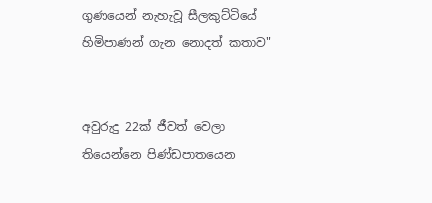ගුණයෙන් නැහැවූ සීලකුට්ටියේ හිමිපාණන් ගැන නොදත් කතාව"


අවුරුදු 22ක් ජීවත් වෙලා තියෙන්නෙ පිණ්ඩපාතයෙන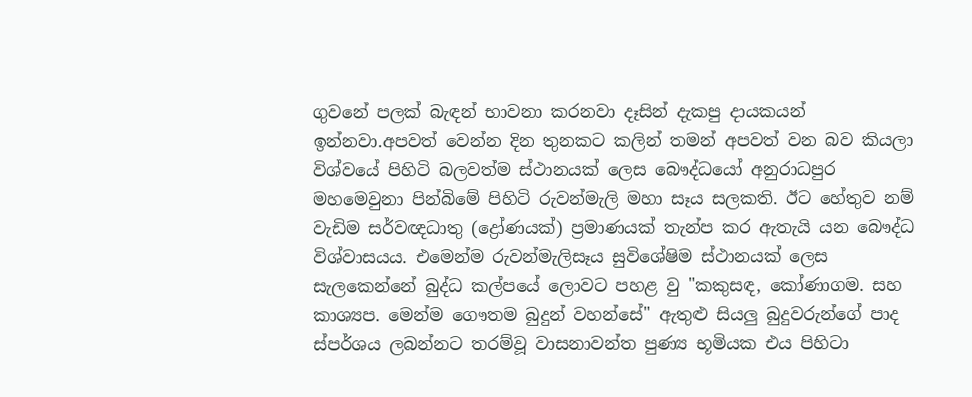ගුවනේ පලක් බැඳන් භාවනා කරනවා දෑසින් දැකපු දායකයන් ඉන්නවා.අපවත් වෙන්න දින තුනකට කලින් තමන් අපවත් වන බව කියලා විශ්වයේ පිහිටි බලවත්ම ස්ථානයක් ලෙස බෞද්ධයෝ අනුරාධපුර මහමෙවුනා පින්බිමේ පිහිටි රුවන්මැලි මහා සෑය සලකති. ඊට හේතුව නම් වැඩිම සර්වඥධාතු (ද්‍රෝණයක්) ප්‍රමාණයක් තැන්ප කර ඇතැයි යන බෞද්ධ විශ්වාසයය. එමෙන්ම රුවන්මැලිසෑය සුවිශේෂිම ස්ථානයක් ලෙස සැලකෙන්නේ බුද්ධ කල්පයේ ලොවට පහළ වු "කකුසඳ, කෝණාගම. සහ කාශ්‍යප. මෙන්ම ගෞතම බුදුන් වහන්සේ" ඇතුළු සියලු බුදුවරුන්ගේ පාද ස්පර්ශය ලබන්නට තරම්වූ වාසනාවන්ත පුණ්‍ය භූමියක එය පිහිටා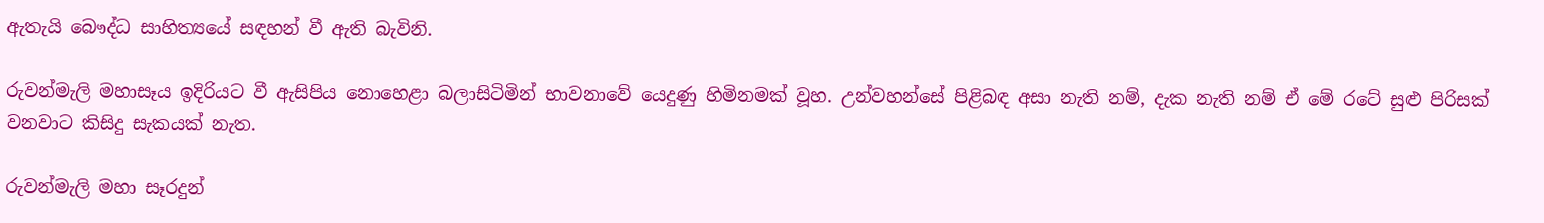ඇතැයි බෞද්ධ සාහිත්‍යයේ සඳහන් වී ඇති බැවිනි.

රුවන්මැලි මහාසෑය ඉදිරියට වී ඇසිපිය නොහෙළා බලාසිටිමින් භාවනාවේ යෙදුණු හිමිනමක් වූහ. උන්වහන්සේ පිළිබඳ අසා නැති නම්, දැක නැති නම් ඒ මේ රටේ සුළු පිරිසක් වනවාට කිසිදු සැකයක් නැත.

රුවන්මැලි මහා සෑරදුන්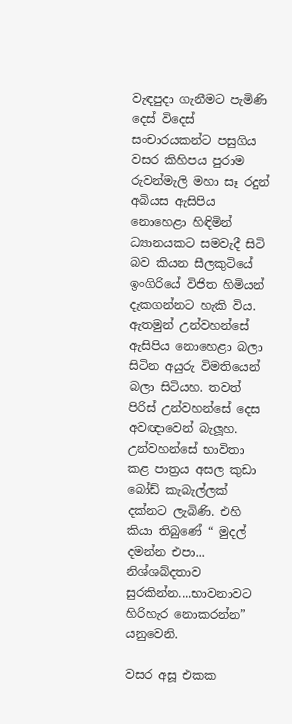වැඳපුදා ගැනීමට පැමිණි දෙස් විදෙස් සංචාරයකන්ට පසුගිය වසර කිහිපය පුරාම රුවන්මැලි මහා සෑ රදුන් අබියස ඇසිපිය නොහෙළා හිඳිමින් ධ්‍යානයකට සමවැදී සිටි බව කියන සීලකුටියේ ඉංගිරියේ විජිත හිමියන් දැකගන්නට හැකි විය. ඇතමුන් උන්වහන්සේ ඇසිපිය නොහෙළා බලා සිටින අයුරු විමතියෙන් බලා සිටියහ. තවත් පිරිස් උන්වහන්සේ දෙස අවඥාවෙන් බැලූහ. උන්වහන්සේ භාවිතා කළ පාත්‍රය අසල කුඩා බෝඩ් කැබැල්ලක් දක්නට ලැබිණි. එහි කියා තිබුණේ “ මුදල් දමන්න එපා... නිශ්ශබ්දතාව සුරකින්න....භාවනාවට හිරිහැර නොකරන්න” යනුවෙනි.

වසර අසූ එකක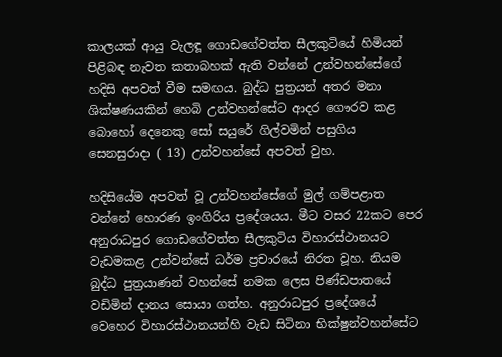කාලයක් ආයු වැලඳූ ගොඩගේවත්ත සීලකුටියේ හිමියන් පිළිබඳ නැවත කතාබහක් ඇති වන්නේ උන්වහන්සේගේ හදිසි අපවත් වීම සමඟය. බුද්ධ පුත්‍රයන් අතර මනා ශික්ෂණයකින් හෙබි උන්වහන්සේට ආදර ගෞරව කළ බොහෝ දෙනෙකු සෝ සයුරේ ගිල්වමින් පසුගිය සෙනසුරාදා ( 13) උන්වහන්සේ අපවත් වුහ.

හදිසියේම අපවත් වූ උන්වහන්සේගේ මුල් ගම්පළාත වන්නේ හොරණ ඉංගිරිය ප්‍රදේශයය. මීට වසර 22කට පෙර අනුරාධපුර ගොඩගේවත්ත සීලකුටිය විහාරස්ථානයට වැඩමකළ උන්වන්සේ ධර්ම ප්‍රචාරයේ නිරත වූහ. නියම බුද්ධ පුත්‍රයාණන් වහන්සේ නමක ලෙස පිණ්ඩපාතයේ වඩිමින් දානය සොයා ගත්හ. අනුරාධපුර ප්‍රදේශයේ වෙහෙර විහාරස්ථානයන්හි වැඩ සිටිනා භික්ෂුන්වහන්සේට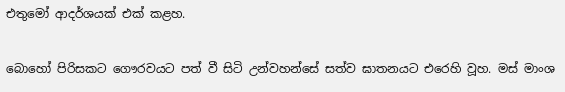එතුමෝ ආදර්ශයක් එක් කළහ.

බොහෝ පිරිසකට ගෞරවයට පත් වී සිටි උන්වහන්සේ සත්ව ඝාතනයට එරෙහි වූහ. මස් මාංශ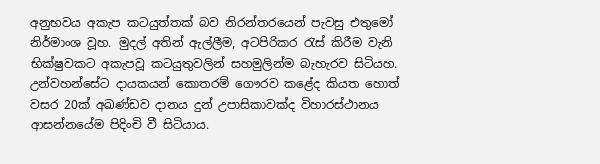අනුභවය අකැප කටයුත්තක් බව නිරන්තරයෙන් පැවසු එතුමෝ නිර්මාංශ වූහ. මුදල් අතින් ඇල්ලීම, අටපිරිකර රැස් කිරීම වැනි භික්ෂුවකට අකැපවූ කටයුතුවලින් සහමුලින්ම බැහැරව සිටියහ. උන්වහන්සේට දායකයන් කොතරම් ගෞරව කළේද කියත හොත් වසර 20ක් අඛණ්ඩව දානය දුන් උපාසිකාවක්ද විහාරස්ථානය ආසන්නයේම පිදිංචි වී සිටියාය.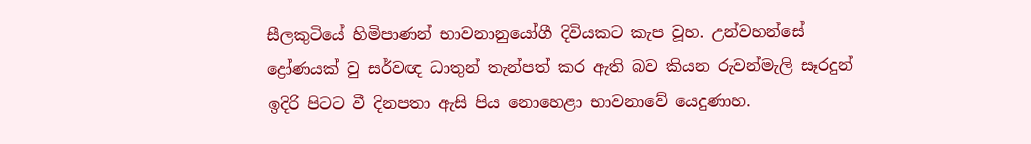සීලකුටියේ හිමිපාණන් භාවනානුයෝගී දිවියකට කැප වූහ. උන්වහන්සේ ද්‍රෝණයක් වු සර්වඥ ධාතුන් තැන්පත් කර ඇති බව කියන රුවන්මැලි සෑරදුන් ඉදිරි පිටට වී දිනපතා ඇසි පිය නොහෙළා භාවනාවේ යෙදුණාහ.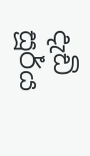දැඩි සූර්ය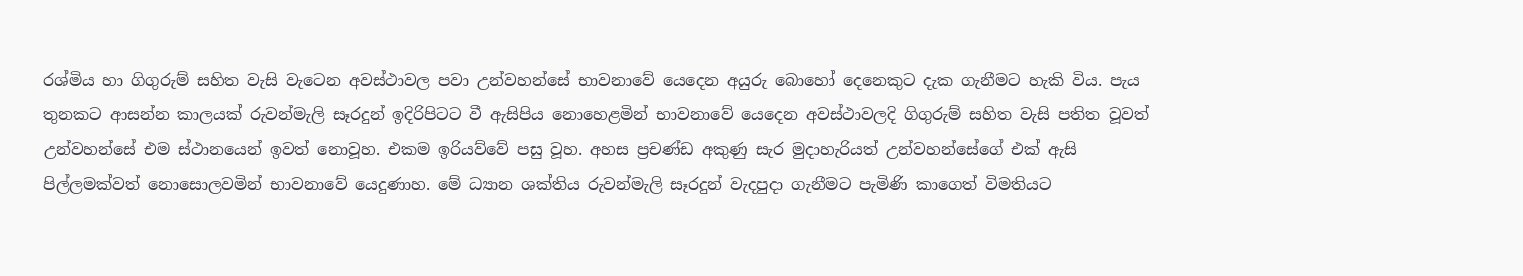රශ්මිය හා ගිගුරුම් සහිත වැසි වැටෙන අවස්ථාවල පවා උන්වහන්සේ භාවනාවේ යෙදෙන අයුරු බොහෝ දෙනෙකුට දැක ගැනීමට හැකි විය. පැය තුනකට ආසන්න කාලයක් රුවන්මැලි සෑරදුන් ඉදිරිපිටට වී ඇසිපිය නොහෙළමින් භාවනාවේ යෙදෙන අවස්ථාවලදි ගිගුරුම් සහිත වැසි පතිත වූවත් උන්වහන්සේ එම ස්ථානයෙන් ඉවත් නොවූහ. එකම ඉරියව්වේ පසු වූහ. අහස ප්‍රචණ්ඩ අකුණු සැර මුදාහැරියත් උන්වහන්සේගේ එක් ඇසි පිල්ලමක්වත් නොසොලවමින් භාවනාවේ යෙදුණාහ. මේ ධ්‍යාන ශක්තිය රුවන්මැලි සෑරදුන් වැදපුදා ගැනීමට පැමිණි කාගෙත් විමතියට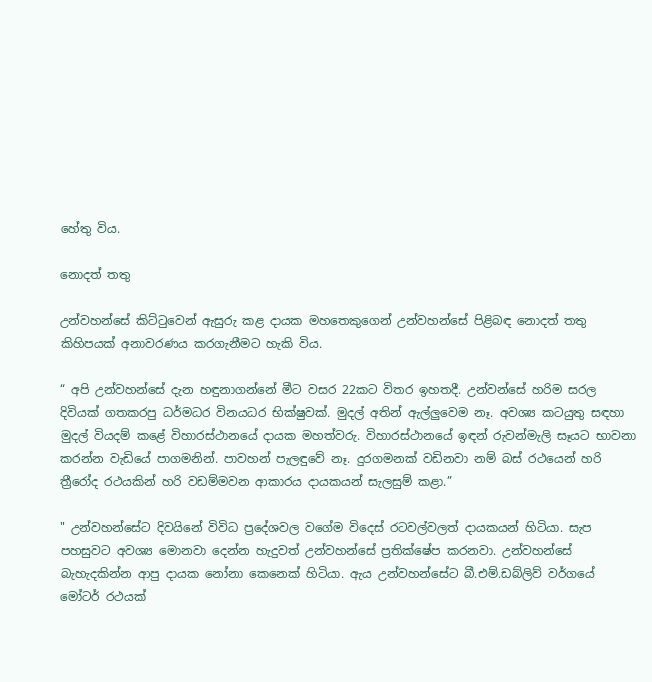හේතු විය.

නොදත් තතු

උන්වහන්සේ කිට්ටුවෙන් ඇසුරු කළ දායක මහතෙකුගෙන් උන්වහන්සේ පිළිබඳ නොදත් තතු කිහිපයක් අනාවරණය කරගැනීමට හැකි විය.

“ අපි උන්වහන්සේ දැන හඳුනාගන්නේ මීට වසර 22කට විතර ඉහතදී. උන්වන්සේ හරිම සරල දිවියක් ගතකරපු ධර්මධර විනයධර භික්ෂුවක්. මුදල් අතින් ඇල්ලුවෙම නෑ. අවශ්‍ය කටයුතු සඳහා මුදල් වියදම් කළේ විහාරස්ථානයේ දායක මහත්වරු. විහාරස්ථානයේ ඉඳන් රුවන්මැලි සෑයට භාවනා කරන්න වැඩියේ පාගමනින්. පාවහන් පැලඳුවේ නෑ. දුරගමනක් වඩිනවා නම් බස් රථයෙන් හරි ත්‍රීරෝද රථයකින් හරි වඩම්මවන ආකාරය දායකයන් සැලසුම් කළා.”

" උන්වහන්සේට දිවයිනේ විවිධ ප්‍රදේශවල වගේම විදෙස් රටවල්වලත් දායකයන් හිටියා. සැප පහසුවට අවශ්‍ය මොනවා දෙන්න හැදුවත් උන්වහන්සේ ප්‍රතික්ෂේප කරනවා. උන්වහන්සේ බැහැදකින්න ආපු දායක නෝනා කෙනෙක් හිටියා. ඇය උන්වහන්සේට බී.එම්.ඩබ්ලිව් වර්ගයේ මෝටර් රථයක්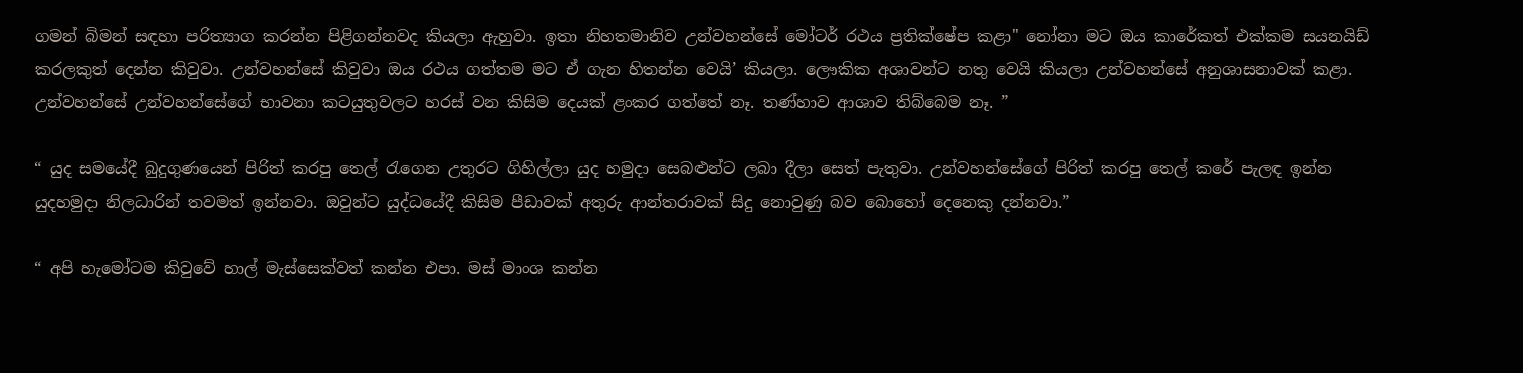ගමන් බිමන් සඳහා පරිත්‍යාග කරන්න පිළිගන්නවද කියලා ඇහුවා. ඉතා නිහතමානිව උන්වහන්සේ මෝටර් රථය ප්‍රතික්ෂේප කළා" නෝනා මට ඔය කාරේකත් එක්කම සයනයිඩ් කරලකුත් දෙන්න කිවුවා. උන්වහන්සේ කිවුවා ඔය රථය ගත්තම මට ඒ ගැන හිතන්න වෙයි’ කියලා. ලෞකික අශාවන්ට නතු වෙයි කියලා උන්වහන්සේ අනුශාසනාවක් කළා. උන්වහන්සේ උන්වහන්සේගේ භාවනා කටයුතුවලට හරස් වන කිසිම දෙයක් ළංකර ගත්තේ නෑ. තණ්හාව ආශාව තිබ්බෙම නෑ. ”

“ යුද සමයේදී බුදුගුණයෙන් පිරිත් කරපු තෙල් රැගෙන උතුරට ගිහිල්ලා යුද හමුදා සෙබළුන්ට ලබා දීලා සෙත් පැතුවා. උන්වහන්සේගේ පිරිත් කරපු තෙල් කරේ පැලඳ ඉන්න යුදහමුදා නිලධාරින් තවමත් ඉන්නවා. ඔවුන්ට යුද්ධයේදී කිසිම පීඩාවක් අතුරු ආන්තරාවක් සිදු නොවුණු බව බොහෝ දෙනෙකු දන්නවා.”

“ අපි හැමෝටම කිවුවේ හාල් මැස්සෙක්වත් කන්න එපා. මස් මාංශ කන්න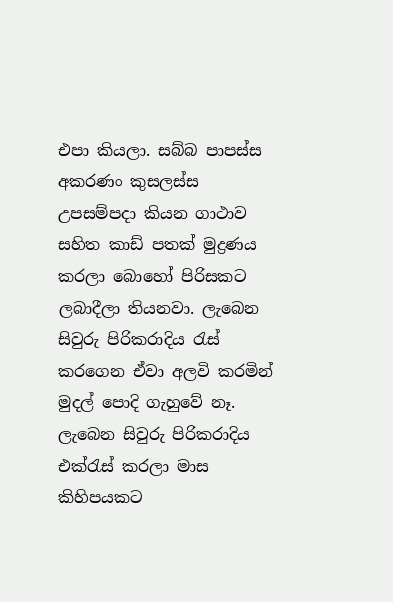එපා කියලා. සබ්බ පාපස්ස අකරණං කුසලස්ස උපසම්පදා කියන ගාථාව සහිත කාඩ් පතක් මුද්‍රණය කරලා බොහෝ පිරිසකට ලබාදීලා තියනවා. ලැබෙන සිවුරු පිරිකරාදිය රැස් කරගෙන ඒවා අලවි කරමින් මුදල් පොදි ගැහුවේ නෑ. ලැබෙන සිවුරු පිරිකරාදිය එක්රැස් කරලා මාස කිහිපයකට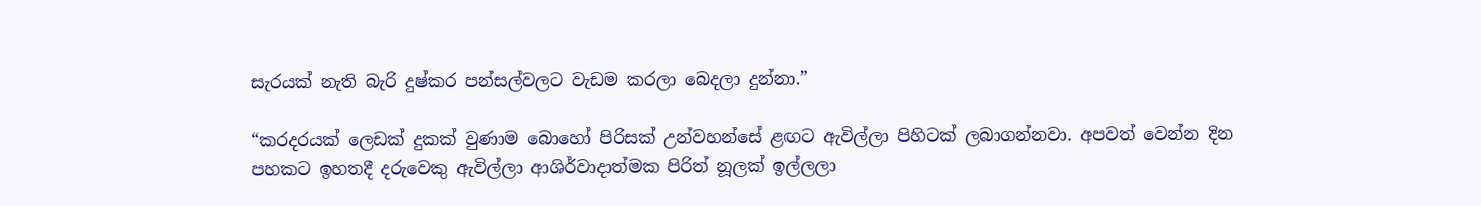සැරයක් නැති බැරි දුෂ්කර පන්සල්වලට වැඩම කරලා බෙදලා දුන්නා.”

“කරදරයක් ලෙඩක් දුකක් වුණාම බොහෝ පිරිසක් උන්වහන්සේ ළඟට ඇවිල්ලා පිහිටක් ලබාගන්නවා. අපවත් වෙන්න දින පහකට ඉහතදී දරුවෙකු ඇවිල්ලා ආශිර්වාදාත්මක පිරිත් නූලක් ඉල්ලලා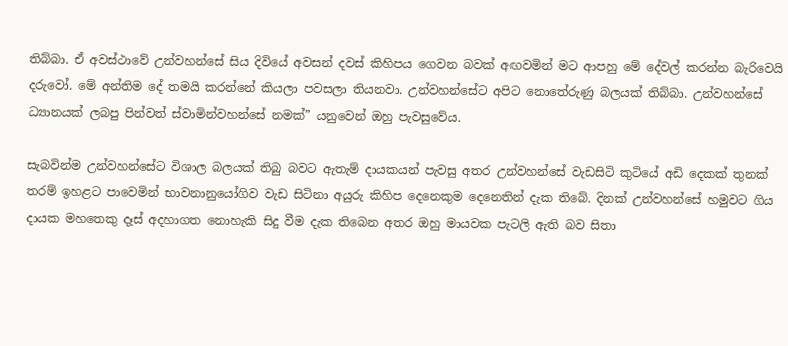තිබ්බා. ඒ අවස්ථාවේ උන්වහන්සේ සිය දිවියේ අවසන් දවස් කිහිපය ගෙවන බවක් අඟවමින් මට ආපහු මේ දේවල් කරන්න බැරිවෙයි දරුවෝ. මේ අන්තිම දේ තමයි කරන්නේ කියලා පවසලා තියනවා. උන්වහන්සේට අපිට නොතේරුණු බලයක් තිබ්බා. උන්වහන්සේ ධ්‍යානයක් ලබපු පින්වත් ස්වාමින්වහන්සේ නමක්” යනුවෙන් ඔහු පැවසුවේය.

සැබවින්ම උන්වහන්සේට විශාල බලයක් තිබු බවට ඇතැම් දායකයන් පැවසු අතර උන්වහන්සේ වැඩසිටි කුටියේ අඩි දෙකක් තුනක් තරම් ඉහළට පාවෙමින් භාවනානුයෝගිව වැඩ සිටිනා අයුරු කිහිප දෙනෙකුම දෙනෙතින් දැක තිබේ. දිනක් උන්වහන්සේ හමුවට ගිය දායක මහතෙකු දෑස් අදහාගත නොහැකි සිදු වීම දැක තිබෙන අතර ඔහු මායවක පැටලි ඇති බව සිතා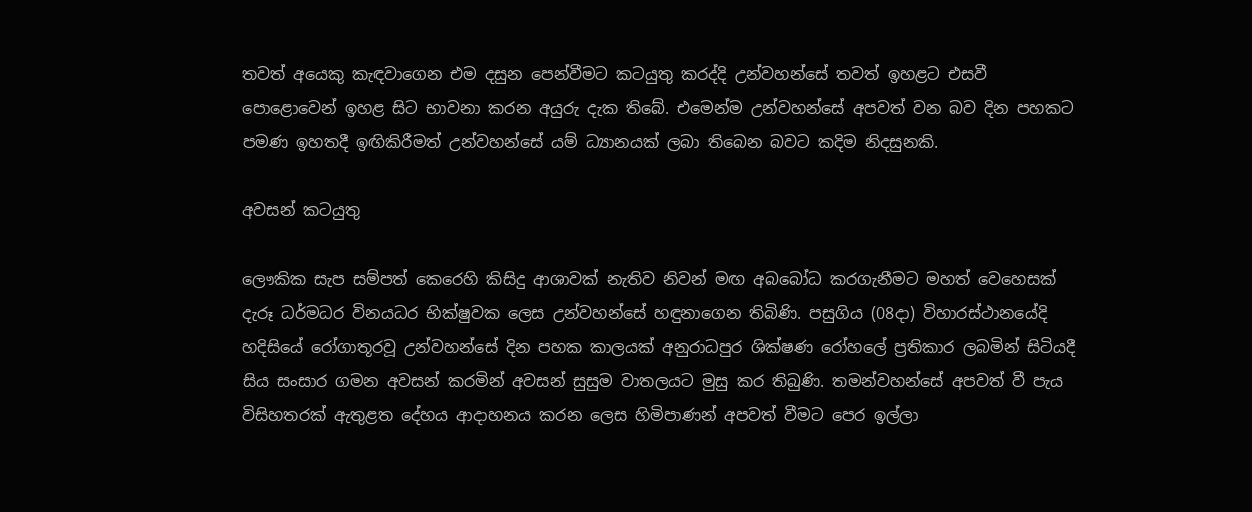තවත් අයෙකු කැඳවාගෙන එම දසුන පෙන්වීමට කටයුතු කරද්දි උන්වහන්සේ තවත් ඉහළට එසවී පොළොවෙන් ඉහළ සිට භාවනා කරන අයුරු දැක තිබේ. එමෙන්ම උන්වහන්සේ අපවත් වන බව දින පහකට පමණ ඉහතදී ඉඟිකිරීමත් උන්වහන්සේ යම් ධ්‍යානයක් ලබා තිබෙන බවට කදිම නිදසුනකි.

අවසන් කටයුතු

ලෞකික සැප සම්පත් කෙරෙහි කිසිදු ආශාවක් නැතිව නිවන් මඟ අබබෝධ කරගැනීමට මහත් වෙහෙසක් දැරූ ධර්මධර විනයධර භික්ෂුවක ලෙස උන්වහන්සේ හඳුනාගෙන තිබිණි. පසුගිය (08දා) විහාරස්ථානයේදි හදිසියේ රෝගාතූරවූ උන්වහන්සේ දින පහක කාලයක් අනුරාධපුර ශික්ෂණ රෝහලේ ප්‍රතිකාර ලබමින් සිටියදී සිය සංසාර ගමන අවසන් කරමින් අවසන් සුසුම වාතලයට මුසු කර තිබුණි. තමන්වහන්සේ අපවත් වී පැය විසිහතරක් ඇතුළත දේහය ආදාහනය කරන ලෙස හිමිපාණන් අපවත් වීමට පෙර ඉල්ලා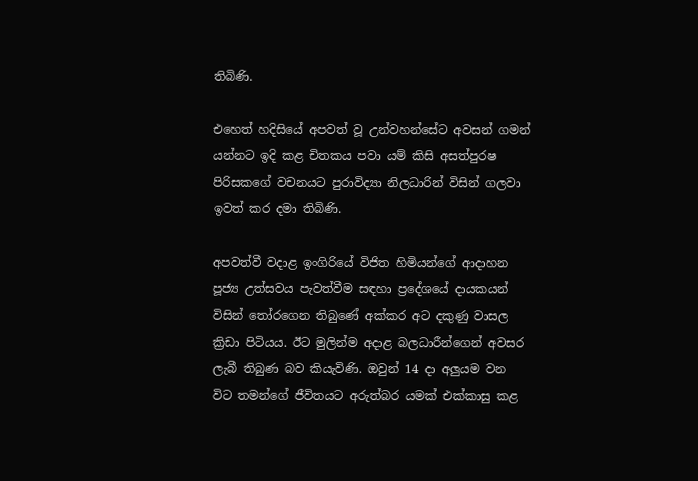තිබිණි.

එහෙත් හදිසියේ අපවත් වූ උන්වහන්සේට අවසන් ගමන් යන්නට ඉදි කළ චිතකය පවා යම් කිසි අසත්පුරෂ පිරිසකගේ වචනයට පුරාවිද්‍යා නිලධාරින් විසින් ගලවා ඉවත් කර දමා තිබිණි.

අපවත්වී වදාළ ඉංගිරියේ විජිත හිමියන්ගේ ආදාහන පූජ්‍ය උත්සවය පැවත්වීම සඳහා ප්‍රදේශයේ දායකයන් විසින් තෝරගෙන තිබුණේ අක්කර අට දකුණු වාසල ක්‍රිඩා පිටියය. ඊට මුලින්ම අදාළ බලධාරීන්ගෙන් අවසර ලැබී තිබුණ බව කියැවිණි. ඔවුන් 14 දා අලුයම වන විට තමන්ගේ ජීවිතයට අරුත්බර යමක් එක්කාසු කළ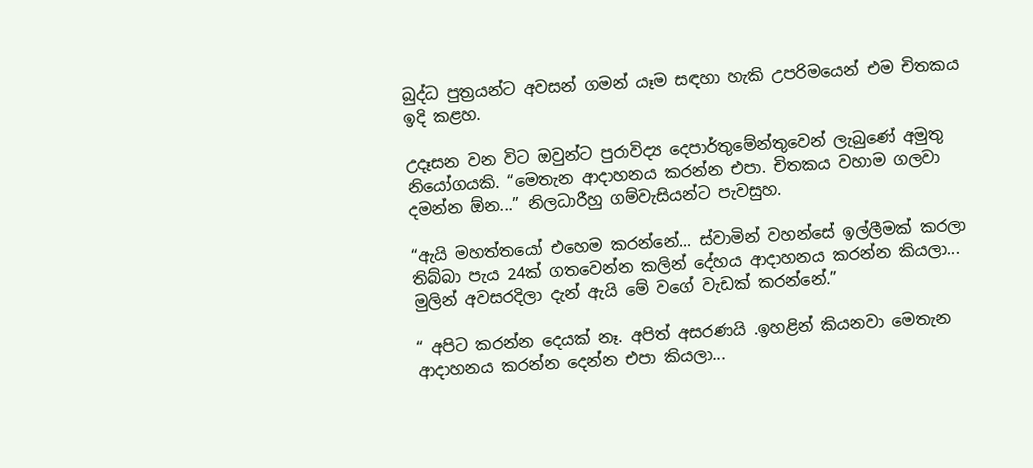බුද්ධ පුත්‍රයන්ට අවසන් ගමන් යෑම සඳහා හැකි උපරිමයෙන් එම චිතකය ඉදි කළහ.

උදෑසන වන විට ඔවුන්ට පුරාවිද්‍ය දෙපාර්තුමේන්තුවෙන් ලැබුණේ අමුතු නියෝගයකි. “මෙතැන ආදාහනය කරන්න එපා. චිතකය වහාම ගලවා දමන්න ඕන...” නිලධාරීහු ගම්වැසියන්ට පැවසුහ.

“ඇයි මහත්තයෝ එහෙම කරන්නේ... ස්වාමින් වහන්සේ ඉල්ලීමක් කරලා තිබ්බා පැය 24ක් ගතවෙන්න කලින් දේහය ආදාහනය කරන්න කියලා... මුලින් අවසරදිලා දැන් ඇයි මේ වගේ වැඩක් කරන්නේ.”

“ අපිට කරන්න දෙයක් නෑ. අපිත් අසරණයි .ඉහළින් කියනවා මෙතැන ආදාහනය කරන්න දෙන්න එපා කියලා...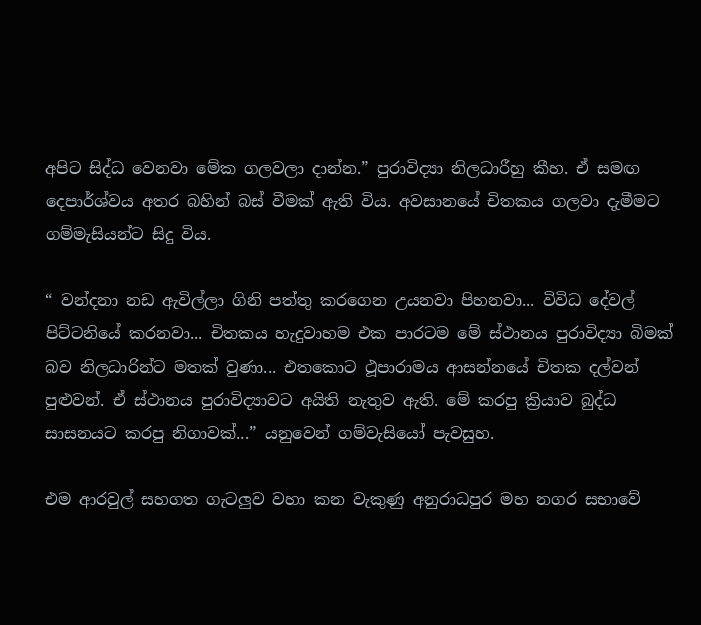අපිට සිද්ධ වෙනවා මේක ගලවලා දාන්න.” පුරාවිද්‍යා නිලධාරීහු කීහ. ඒ සමඟ දෙපාර්ශ්වය අතර බහින් බස් වීමක් ඇති විය. අවසානයේ චිතකය ගලවා දැමීමට ගම්මැසියන්ට සිදු විය.

“ වන්දනා නඩ ඇවිල්ලා ගිනි පත්තු කරගෙන උයනවා පිහනවා... විවිධ දේවල් පිට්ටනියේ කරනවා... චිතකය හැදුවාහම එක පාරටම මේ ස්ථානය පුරාවිද්‍යා බිමක් බව නිලධාරින්ට මතක් වුණා... එතකොට ථූපාරාමය ආසන්නයේ චිතක දල්වන් පුළුවන්. ඒ ස්ථානය පුරාවිද්‍යාවට අයිති නැතුව ඇති. මේ කරපු ක්‍රියාව බුද්ධ සාසනයට කරපු නිගාවක්...” යනුවෙන් ගම්වැසියෝ පැවසුහ.

එම ආරවුල් සහගත ගැටලුව වහා කන වැකුණු අනුරාධපුර මහ නගර සභාවේ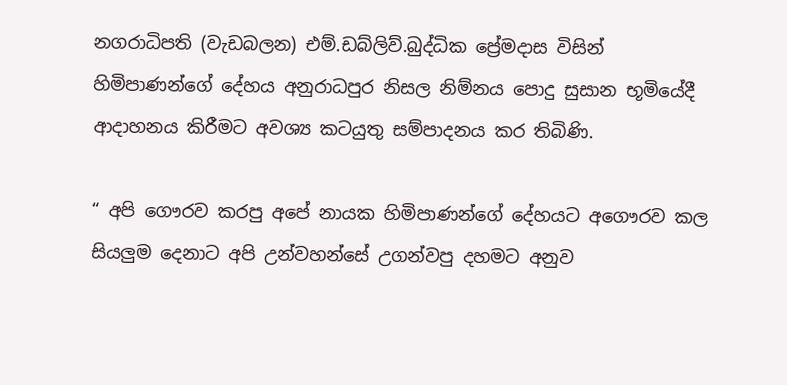නගරාධිපති (වැඩබලන) එම්.ඩබ්ලිව්.බුද්ධික ප්‍රේමදාස විසින් හිමිපාණන්ගේ දේහය අනුරාධපුර නිසල නිම්නය පොදු සුසාන භූමියේදී ආදාහනය කිරීමට අවශ්‍ය කටයුතු සම්පාදනය කර තිබිණි.

“ අපි ගෞරව කරපු අපේ නායක හිමිපාණන්ගේ දේහයට අගෞරව කල සියලුම දෙනාට අපි උන්වහන්සේ උගන්වපු දහමට අනුව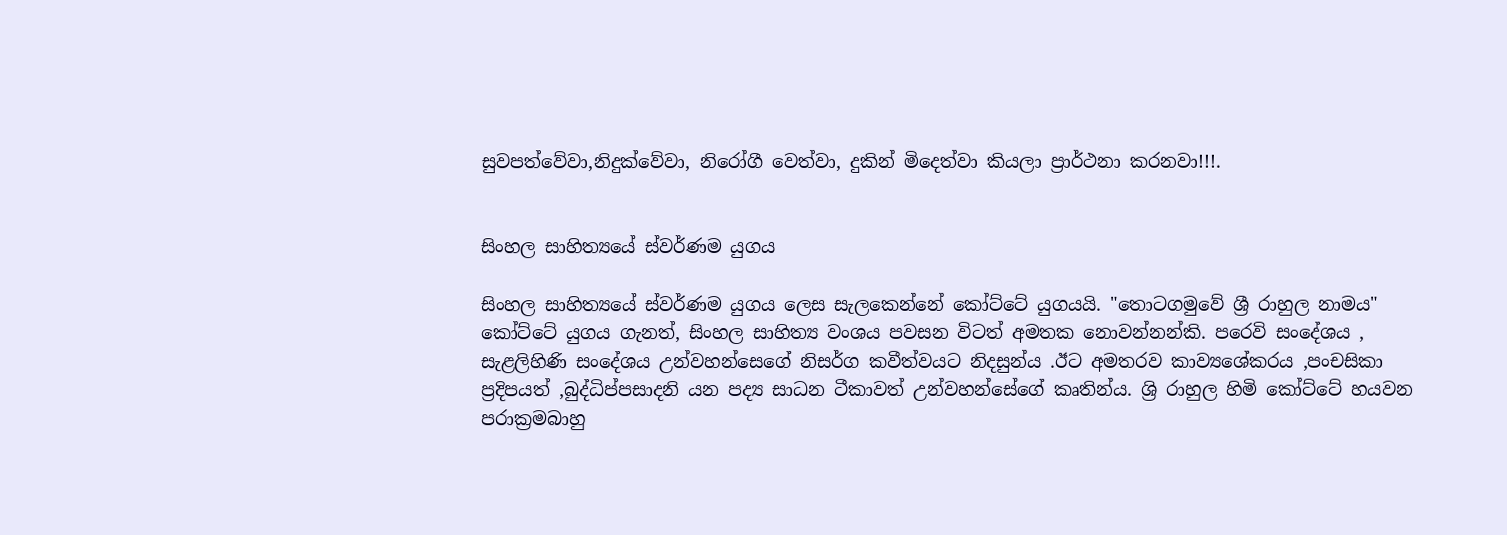සුවපත්වේවා,නිදුක්වේවා, නිරෝගී වෙත්වා, දුකින් මිදෙත්වා කියලා ප්‍රාර්ථනා කරනවා!!!.


සිංහල සාහිත්‍යයේ ස්වර්ණම යුගය

සිංහල සාහිත්‍යයේ ස්වර්ණම යුගය ලෙස සැලකෙන්නේ කෝට්ටේ යුගයයි. "තොටගමුවේ ශ්‍රී රාහුල නාමය" කෝට්ටේ යුගය ගැනත්, සිංහල සාහිත්‍ය වංශය පවසන විටත් අමතක නොවන්නන්කි. පරෙවි සංදේශය , සැළලිහිණි සංදේශය උන්වහන්සෙගේ නිසර්ග කවීත්වයට නිදසුන්ය .ඊට අමතරව කාව්‍යශේකරය ,පංචසිකා ප්‍රදිපයත් ,බුද්ධිප්පසාදනි යන පද්‍ය සාධන ටීකාවත් උන්වහන්සේගේ කෘතින්ය. ශ්‍රි රාහුල හිමි කෝට්ටේ හයවන පරාක්‍රමබාහු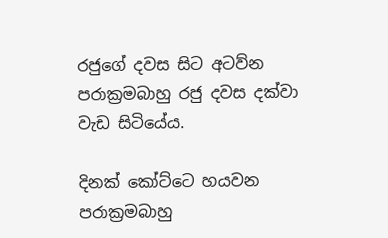රජුගේ දවස සිට අටව්න පරාක්‍රමබාහු රජු දවස දක්වා වැඩ සිටියේය.

දිනක් කෝට්ටෙ හයවන පරාක්‍රමබාහු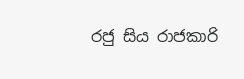රජු සිය රාජකාරි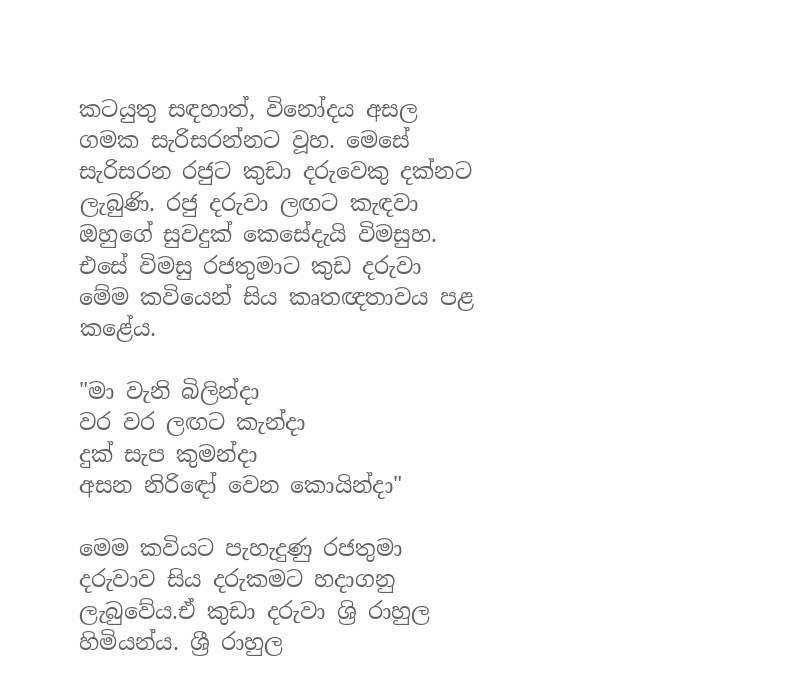කටයුතු සඳහාත්, විනෝදය අසල ගමක සැරිසරන්නට වූහ. මෙසේ සැරිසරන රජුට කුඩා දරුවෙකු දක්නට ලැබුණි. රජු දරුවා ලඟට කැඳවා ඔහුගේ සුවදුක් කෙසේදැයි විමසුහ. එසේ විමසු රජතුමාට කුඩ දරුවා මේම කවියෙන් සිය කෘතඥතාවය පළ කළේය.

"මා වැනි බිලින්දා
වර වර ලඟට කැන්දා
දුක් සැප කුමන්දා
අසන නිරිඳෝ වෙන කොයින්දා"

මෙම කවියට පැහැදුණු රජතුමා දරුවාව සිය දරුකමට හදාගනු ලැබුවේය.ඒ කුඩා දරුවා ශ්‍රි රාහුල හිමියන්ය. ශ්‍රී රාහුල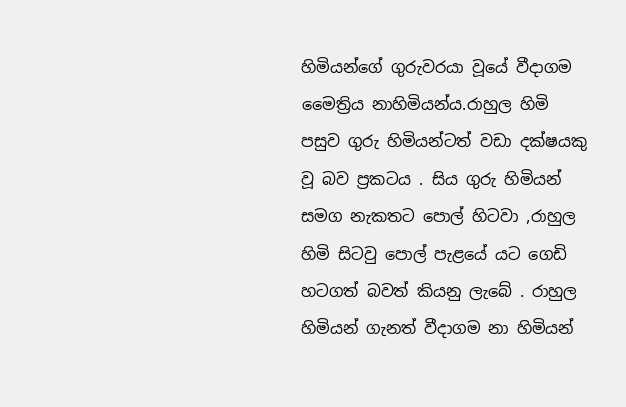හිමියන්ගේ ගුරුවරයා වූයේ වීදාගම මෛත්‍රිය නාහිමියන්ය.රාහුල හිමි පසුව ගුරු හිමියන්ටත් වඩා දක්ෂයකු වූ බව ප්‍රකටය . සිය ගුරු හිමියන් සමග නැකතට පොල් හිටවා ,රාහුල හිමි සිටවු පොල් පැළයේ යට ගෙඩි හටගත් බවත් කියනු ලැබේ . රාහුල හිමියන් ගැනත් වීදාගම නා හිමියන්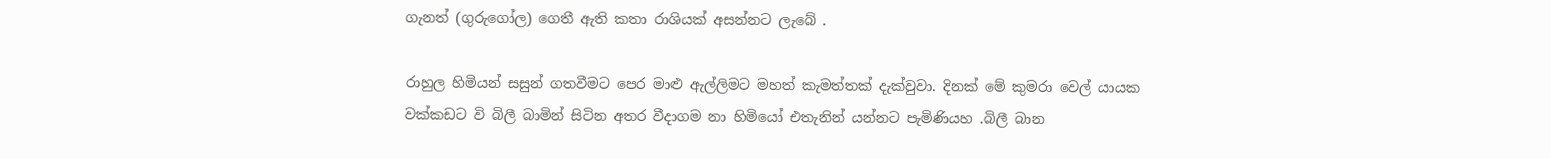ගැනත් (ගුරුගෝල) ගෙතී ඇති කතා රාශියක් අසන්නට ලැබේ .

රාහුල හිමියන් සසුන් ගතවීමට පෙර මාළු ඇල්ලිමට මහත් කැමත්තක් දැක්වුවා. දිනක් මේ කුමරා වෙල් යායක වක්කඩට වි බිලී බාමින් සිටින අතර වීදාගම නා හිමියෝ එතැනින් යන්නට පැමිණියහ .බිලී බාන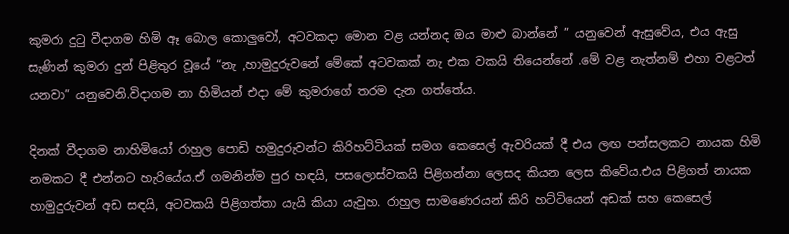කුමරා දුටු වීදාගම හිමි ඈ බොල කොලුවෝ, අටවකදා මොන වළ යන්නද ඔය මාළු බාන්නේ ” යනුවෙන් ඇසුවේය, එය ඇසු සැණින් කුමරා දුන් පිළිතුර වූයේ “නැ ,හාමුදුරුවනේ මේකේ අටවකක් නැ එක වකයි තියෙන්නේ .මේ වළ නැත්නම් එහා වළටත් යනවා” යනුවෙනි.විදාගම නා හිමියන් එදා මේ කුමරාගේ තරම දැන ගත්තේය.

දිනක් වීදාගම නාහිමියෝ රාහුල පොඩි හමුදුරුවන්ට කිරිහට්ටියක් සමග කෙසෙල් ඇවරියක් දී එය ලඟ පන්සලකට නායක හිමි නමකට දී එන්නට හැරියේය.ඒ ගමනින්ම පුර හඳයි, පසලොස්වකයි පිළිගන්නා ලෙසද කියන ලෙස කිවේය.එය පිළිගත් නායක හාමුදුරුවන් අඩ සඳයි, අටවකයි පිළිගත්තා යැයි කියා යැවුහ. රාහුල සාමණෙරයන් කිරි හට්ටියෙන් අඩක් සහ කෙසෙල්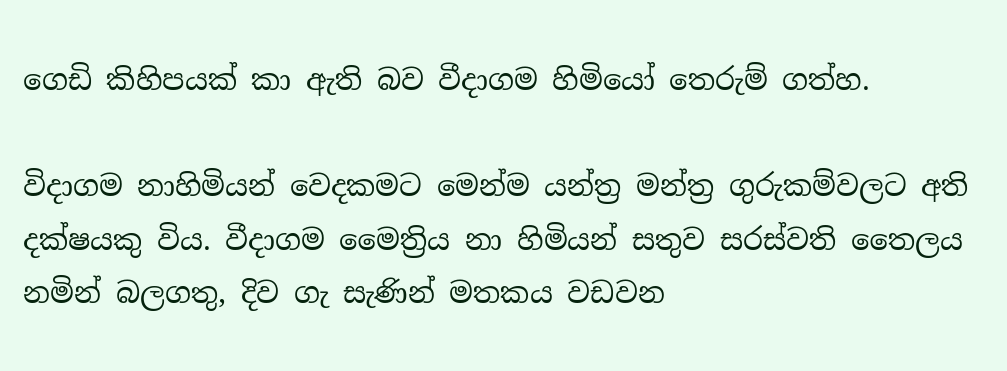ගෙඩි කිහිපයක් කා ඇති බව වීදාගම හිමියෝ තෙරුම් ගත්හ.

විදාගම නාහිමියන් වෙදකමට මෙන්ම යන්ත්‍ර මන්ත්‍ර ගුරුකම්වලට අති දක්ෂයකු විය. වීදාගම මෛත්‍රිය නා හිමියන් සතුව සරස්වති තෛලය නමින් බලගතු, දිව ගැ සැණින් මතකය වඩවන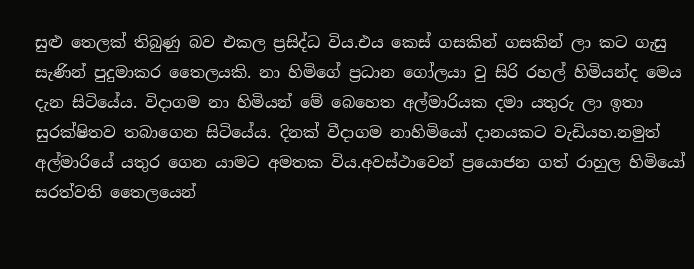සුළු තෙලක් තිබුණු බව එකල ප්‍රසිද්ධ විය.එය කෙස් ගසකින් ගසකින් ලා කට ගැසු සැණින් පුදුමාකර තෛලයකි. නා හිමිගේ ප්‍රධාන ගෝලයා වු සිරි රහල් හිමියන්ද මෙය දැන සිටියේය. විදාගම නා හිමියන් මේ බෙහෙත අල්මාරියක දමා යතුරු ලා ඉතා සුරක්ෂිතව තබාගෙන සිටියේය. දිනක් වීදාගම නාහිමියෝ දානයකට වැඩියහ.නමුත් අල්මාරියේ යතුර ගෙන යාමට අමතක විය.අවස්ථාවෙන් ප්‍රයොජන ගත් රාහුල හිමියෝ සරත්වති තෛලයෙන්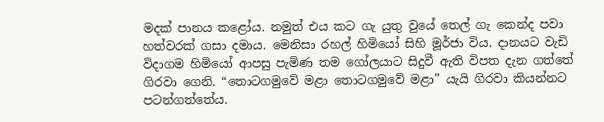මදක් පානය කළෝය. නමුත් එය කට ගැ යුතු වුයේ තෙල් ගැ කෙන්ද පවා හත්වරක් ගසා දමාය. මෙනිසා රහල් හිමියෝ සිහි මූර්ජා විය. දානයට වැඩි විදාගම හිමියෝ ආපසු පැමිණ තම ගෝලයාට සිදුවී ඇති විපත දැන ගත්තේ ගිරවා ගෙනි. “තොටගමුවේ මළා තොටගමුවේ මළා” යැයි ගිරවා කියන්නට පටන්ගත්තේය.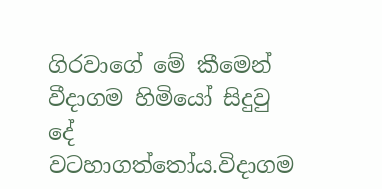ගිරවාගේ මේ කීමෙන් වීදාගම හිමියෝ සිදුවු දේ වටහාගත්තෝය.විදාගම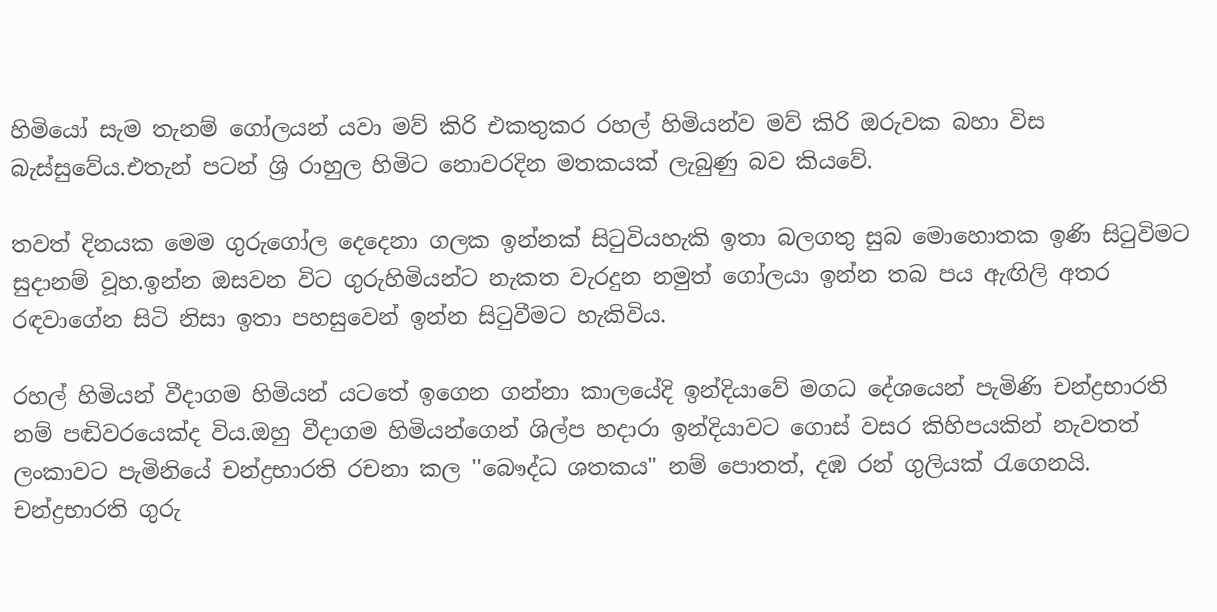හිමියෝ සැම තැනම් ගෝලයන් යවා මව් කිරි එකතුකර රහල් හිමියන්ව මව් කිරි ඔරුවක බහා විස බැස්සුවේය.එතැන් පටන් ශ්‍රි රාහුල හිමිට නොවරදින මතකයක් ලැබුණු බව කියවේ.

තවත් දිනයක මෙම ගුරුගෝල දෙදෙනා ගලක ඉන්නක් සිටුවියහැකි ඉතා බලගතු සුබ මොහොතක ඉණි සිටුවිමට සුදානම් වූහ.ඉන්න ඔසවන විට ගුරුහිමියන්ට නැකත වැරදුන නමුත් ගෝලයා ඉන්න තබ පය ඇඟිලි අතර රඳවාගේන සිටි නිසා ඉතා පහසුවෙන් ඉන්න සිටුවීමට හැකිවිය.

රහල් හිමියන් වීදාගම හිමියන් යටතේ ඉගෙන ගන්නා කාලයේදි ඉන්දියාවේ මගධ දේශයෙන් පැමිණි චන්ද්‍රභාරති නම් පඬිවරයෙක්ද විය.ඔහු වීදාගම හිමියන්ගෙන් ශිල්ප හදාරා ඉන්දියාවට ගොස් වසර කිහිපයකින් නැවතත් ලංකාවට පැමිනියේ චන්ද්‍රභාරති රචනා කල ''බෞද්ධ ශතකය" නම් පොතත්, දඹ රන් ගුලියක් රැගෙනයි. චන්ද්‍රභාරති ගුරු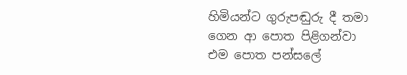හිමියන්ට ගුරුපඬුරු දී තමා ගෙන ආ පොත පිළිගන්වා එම පොත පන්සලේ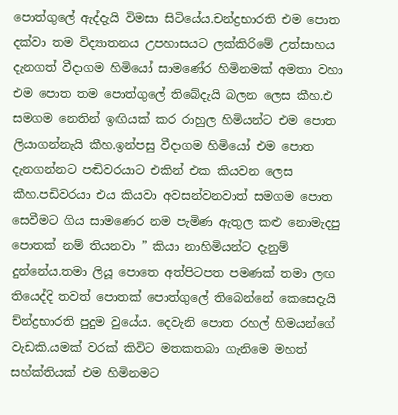පොත්ගුලේ ඇද්දැයි විමසා සිටියේය.චන්ද්‍රභාරති එම පොත දක්වා තම විද්‍යාතනය උපහාසයට ලක්කිරිමේ උත්සාහය දැනගත් වීදාගම හිමියෝ සාමණේර හිමිනමක් අමතා වහා එම පොත තම පොත්ගුලේ තිබේදැයි බලන ලෙස කීහ.එ සමගම නෙතින් ඉඟියක් කර රාහුල හිමියන්ට එම පොත ලියාගන්නැයි කීහ.ඉන්පසු වීදාගම හිමියෝ එම පොත දැනගන්නට පඬිවරයාට එකින් එක කියවන ලෙස කීහ.පඩිවරයා එය කියවා අවසන්වනවාත් සමගම පොත සෙවීමට ගිය සාමණෙර නම පැමිණ ඇතුල කළු නොමැදපු පොතක් නම් තියනවා ” කියා නාහිමියන්ට දැනුම් දුන්නේය.තමා ලියූ පොතෙ අත්පිටපත පමණක් තමා ලඟ තියෙද්දි තවත් පොතක් පොත්ගුලේ තිබෙන්නේ කෙසෙදැයි ච්න්ද්‍රභාරති පුදුම වුයේය. දෙවැනි පොත රහල් හිමයන්ගේ වැඩකි.යමක් වරක් කිවිට මතකතබා ගැනිමෙ මහත් සහ්ක්තියක් එම හිමිනමට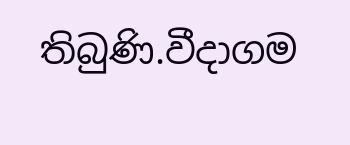තිබුණි.වීදාගම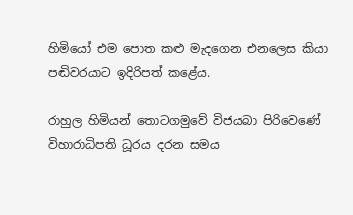හිමියෝ එම පොත කළු මැදගෙන එනලෙස කියා පඬිවරයාට ඉදිරිපත් කළේය.

රාහුල හිමියන් තොටගමුවේ විජයබා පිරිවෙණේ විහාරාධිපති ධූරය දරන සමය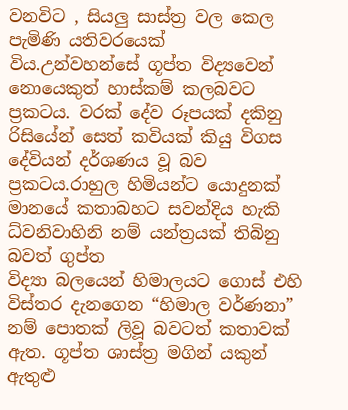වනවිට , සියලු සාස්ත්‍ර වල කෙල පැමිණි යතිවරයෙක් විය.උන්වහන්සේ ගූප්ත විද්‍යවෙන් නොයෙකුත් හාස්කම් කලබවට ප්‍රකටය. වරක් දේව රූපයක් දකිනු රිසියේන් සෙත් කවියක් කියු විගස දේවියන් දර්ශණය වූ බව ප්‍රකටය.රාහුල හිමියන්ට යොදුනක් මානයේ කතාබහට සවන්දිය හැකි ධ්වනිවාහිනි නම් යන්ත්‍රයක් තිබිනු බවත් ගුප්ත
විද්‍යා බලයෙන් හිමාලයට ගොස් එහි විස්තර දැනගෙන “හිමාල වර්ණනා” නම් පොතක් ලිවූ බවටත් කතාවක් ඇත. ගූප්ත ශාස්ත්‍ර මගින් යකුන් ඇතුළු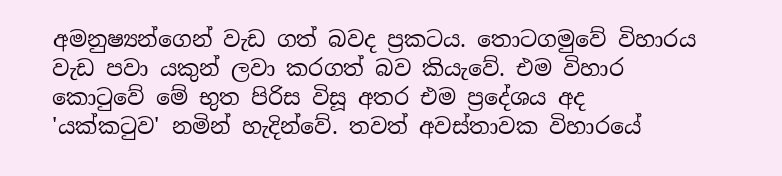අමනුෂ්‍යන්ගෙන් වැඩ ගත් බවද ප්‍රකටය. තොටගමුවේ විහාරය වැඩ පවා යකුන් ලවා කරගත් බව කියැවේ. එම විහාර කොටුවේ මේ භුත පිරිස විසූ අතර එම ප්‍රදේශය අද 'යක්කටුව' නමින් හැදින්වේ. තවත් අවස්තාවක විහාරයේ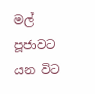මල් පූජාවට යන විට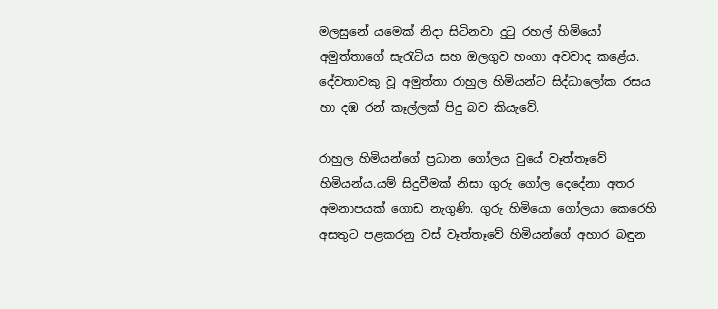මලසුනේ යමෙක් නිදා සිටිනවා දුටු රහල් හිමියෝ අමුත්තාගේ සැරැටිය සහ ඔලගුව හංගා අවවාද කළේය. දේවතාවකු වූ අමුත්තා රාහුල හිමියන්ට සිද්ධාලෝක රසය හා දඹ රන් කෑල්ලක් පිදු බව කියැවේ.

රාහුල හිමියන්ගේ ප්‍රධාන ගෝලය වුයේ වෑත්තෑවේ හිමියන්ය.යම් සිදුවීමක් නිසා ගුරු ගෝල දෙදේනා අතර අමනාපයක් ගොඩ නැගුණි. ගුරු හිමියො ගෝලයා කෙරෙහි අසතුට පළකරනු වස් වෑත්තෑවේ හිමියන්ගේ අහාර බඳුන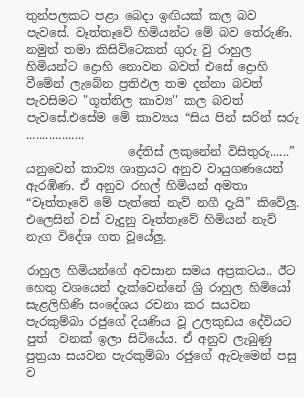තුන්පලකට පළා බෙදා ඉඟියක් කල බව පැවසේ. වෑත්තෑවේ හිමියන්ට මේ බව තේරුණි. නමුත් තමා කිසිවිටෙකත් ගුරු වු රාහුල හිමියන්ට ද්‍රොහි නොවන බවත් එසේ ද්‍රොහි වීමේන් ලැබේන ප්‍රතිඵල තම දන්නා බවත් පැවසිමට "ගූත්තිල කාව්‍ය'' කල බවත් පැවසේ.එසේම මේ කාව්‍යය “සිය පින් සරින් සරු ..................
                 දේතිස් ලකුනේන් විසිතුරු......” යනුවෙන් කාව්‍ය ශාත්‍රයට අනුව වායුගණයෙන් ඇරඹිණ. ඒ අනුව රහල් හිමියන් අමතා “වෑත්තෑවේ මේ පැත්තේ නැව් නගී දැයි” කිවේලු. එලෙසින් වස් වැදුනු වෑත්තෑවේ හිමියන් නැව් නැග විදේශ ගත වූයේලු.

රාහුල හිමියන්ගේ අවසාන සමය අප්‍රකටය.. ඊට හෙතු වශයෙන් දැක්වෙන්නේ ශ්‍රි රාහුල හිමියෝ සැළලිහිණි සංදේශය රචනා කර සයවන පැරකුම්බා රජුගේ දියණිය වූ උලකුඩය දේවියට පුත්  වනක් ඉලා සිටියේය. ඒ අනුව ලැබුණු පුත්‍රයා සයවන පැරකුම්බා රජුගේ ඇවැමෙන් පසු ව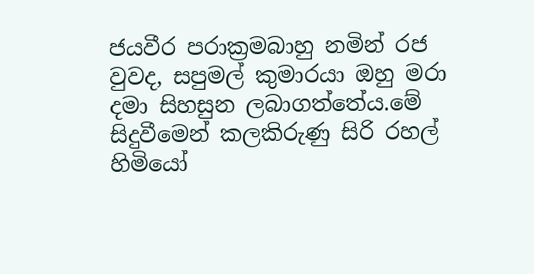ජයවීර පරාක්‍රමබාහු නමින් රජ වුවද, සපුමල් කුමාරයා ඔහු මරා දමා සිහසුන ලබාගත්තේය.මේ සිදුවීමෙන් කලකිරුණු සිරි රහල් හිමියෝ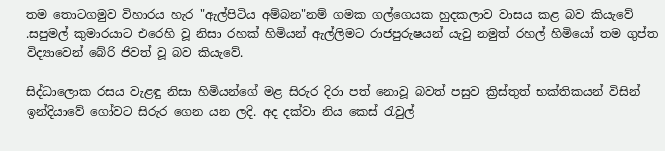තම තොටගමුව විහාරය හැර "ඇල්පිටිය අම්බන"නම් ගමක ගල්ගෙයක හුදකලාව වාසය කළ බව කියැවේ .සපුමල් කුමාරයාට එරෙහි වූ නිසා රහක් හිමියන් ඇල්ලිමට රාජපුරුෂයන් යැවු නමුත් රහල් හිමියෝ තම ගුප්ත විද්‍යාවෙන් බේරි ජිවත් වූ බව කියැවේ.

සිද්ධාලොක රසය වැළඳු නිසා හිමියන්ගේ මළ සිරුර දිරා පත් නොවූ බවත් පසුව ක්‍රිස්තුත් භක්තිකයන් විසින් ඉන්දියාවේ ගෝවට සිරුර ගෙන යන ලදි. අද දක්වා නිය කෙස් රැවුල්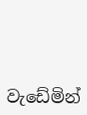වැඩේමින්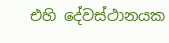එහි දේවස්ථානයක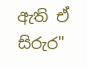ඇති ඒ සිරුර"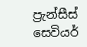ප්‍රැන්සීස් සෙවියර්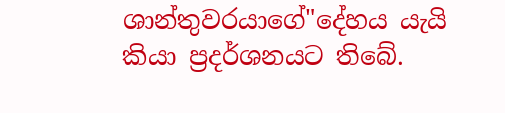ශාන්තුවරයාගේ"දේහය යැයි කියා ප්‍රදර්ශනයට තිබේ.